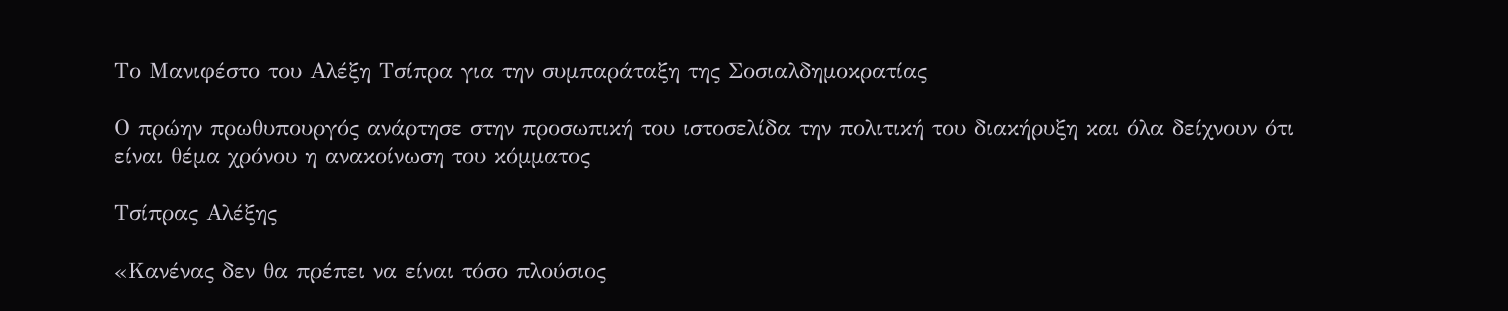Το Μανιφέστο του Αλέξη Τσίπρα για την συμπαράταξη της Σοσιαλδημοκρατίας

Ο πρώην πρωθυπουργός ανάρτησε στην προσωπική του ιστοσελίδα την πολιτική του διακήρυξη και όλα δείχνουν ότι είναι θέμα χρόνου η ανακοίνωση του κόμματος

Τσίπρας Αλέξης

«Κανένας δεν θα πρέπει να είναι τόσο πλούσιος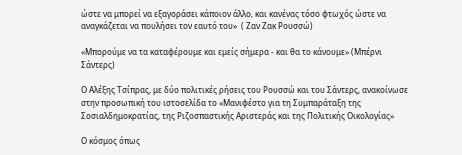ώστε να μπορεί να εξαγοράσει κάποιον άλλο, και κανένας τόσο φτωχός ώστε να αναγκάζεται να πουλήσει τον εαυτό του»  ( Ζαν Ζακ Ρουσσώ)

«Μπορούμε να τα καταφέρουμε και εμείς σήμερα - και θα το κάνουμε» (Μπέρνι Σάντερς)

Ο Αλέξης Τσίπρας, με δύο πολιτικές ρήσεις του Ρουσσώ και του Σάντερς, ανακοίνωσε στην προσωπική του ιστοσελίδα το «Μανιφέστο για τη Συμπαράταξη της Σοσιαλδημοκρατίας, της Ριζοσπαστικής Αριστεράς και της Πολιτικής Οικολογίας»

Ο κόσμος όπως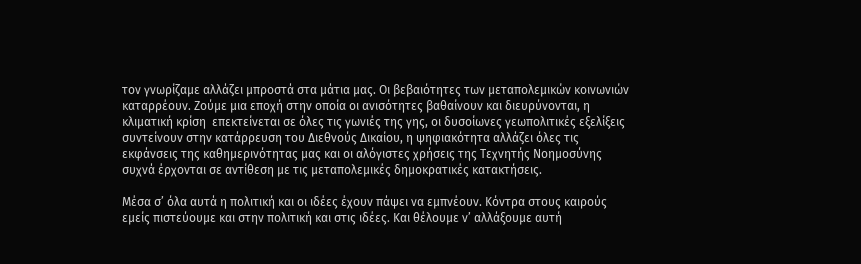τον γνωρίζαμε αλλάζει μπροστά στα μάτια μας. Οι βεβαιότητες των μεταπολεμικών κοινωνιών καταρρέουν. Ζούμε μια εποχή στην οποία οι ανισότητες βαθαίνουν και διευρύνονται, η κλιματική κρίση  επεκτείνεται σε όλες τις γωνιές της γης, οι δυσοίωνες γεωπολιτικές εξελίξεις συντείνουν στην κατάρρευση του Διεθνούς Δικαίου, η ψηφιακότητα αλλάζει όλες τις εκφάνσεις της καθημερινότητας μας και οι αλόγιστες χρήσεις της Τεχνητής Νοημοσύνης συχνά έρχονται σε αντίθεση με τις μεταπολεμικές δημοκρατικές κατακτήσεις.

Μέσα σ’ όλα αυτά η πολιτική και οι ιδέες έχουν πάψει να εμπνέουν. Κόντρα στους καιρούς εμείς πιστεύουμε και στην πολιτική και στις ιδέες. Και θέλουμε ν’ αλλάξουμε αυτή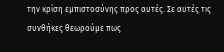την κρίση εμπιστοσύνης προς αυτές. Σε αυτές τις συνθήκες θεωρούμε πως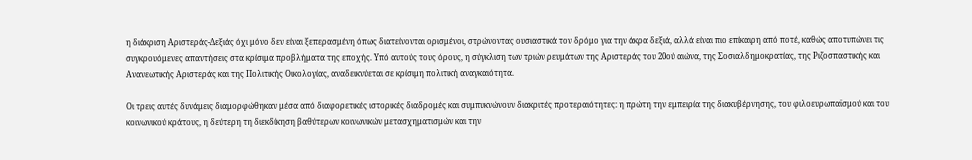η διάκριση Αριστεράς-Δεξιάς όχι μόνο δεν είναι ξεπερασμένη όπως διατείνονται ορισμένοι, στρώνοντας ουσιαστικά τον δρόμο για την άκρα δεξιά, αλλά είναι πιο επίκαιρη από ποτέ, καθώς αποτυπώνει τις συγκρουόμενες απαντήσεις στα κρίσιμα προβλήματα της εποχής. Υπό αυτούς τους όρους, η σύγκλιση των τριών ρευμάτων της Αριστεράς του 20ού αιώνα, της Σοσιαλδημοκρατίας, της Ριζοσπαστικής και Ανανεωτικής Αριστεράς και της Πολιτικής Οικολογίας, αναδεικνύεται σε κρίσιμη πολιτική αναγκαιότητα.

Οι τρεις αυτές δυνάμεις διαμορφώθηκαν μέσα από διαφορετικές ιστορικές διαδρομές και συμπυκνώνουν διακριτές προτεραιότητες: η πρώτη την εμπειρία της διακυβέρνησης, του φιλοευρωπαϊσμού και του κοινωνικού κράτους, η δεύτερη τη διεκδίκηση βαθύτερων κοινωνικών μετασχηματισμών και την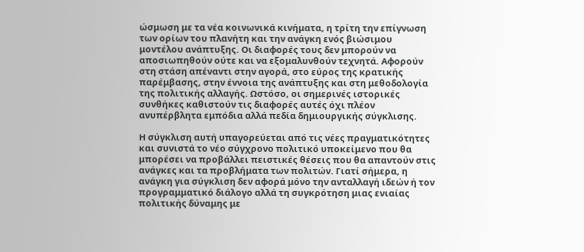ώσμωση με τα νέα κοινωνικά κινήματα, η τρίτη την επίγνωση των ορίων του πλανήτη και την ανάγκη ενός βιώσιμου μοντέλου ανάπτυξης. Οι διαφορές τους δεν μπορούν να αποσιωπηθούν ούτε και να εξομαλυνθούν τεχνητά. Αφορούν στη στάση απέναντι στην αγορά, στο εύρος της κρατικής παρέμβασης, στην έννοια της ανάπτυξης και στη μεθοδολογία της πολιτικής αλλαγής. Ωστόσο, οι σημερινές ιστορικές συνθήκες καθιστούν τις διαφορές αυτές όχι πλέον ανυπέρβλητα εμπόδια αλλά πεδία δημιουργικής σύγκλισης.

Η σύγκλιση αυτή υπαγορεύεται από τις νέες πραγματικότητες και συνιστά το νέο σύγχρονο πολιτικό υποκείμενο που θα μπορέσει να προβάλλει πειστικές θέσεις που θα απαντούν στις ανάγκες και τα προβλήματα των πολιτών. Γιατί σήμερα, η ανάγκη για σύγκλιση δεν αφορά μόνο την ανταλλαγή ιδεών ή τον προγραμματικό διάλογο αλλά τη συγκρότηση μιας ενιαίας πολιτικής δύναμης με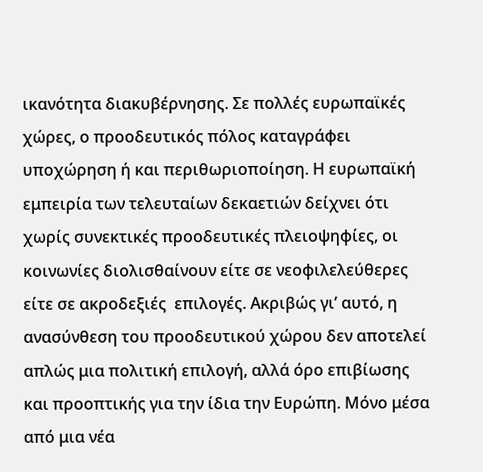ικανότητα διακυβέρνησης. Σε πολλές ευρωπαϊκές χώρες, ο προοδευτικός πόλος καταγράφει υποχώρηση ή και περιθωριοποίηση. Η ευρωπαϊκή εμπειρία των τελευταίων δεκαετιών δείχνει ότι χωρίς συνεκτικές προοδευτικές πλειοψηφίες, οι κοινωνίες διολισθαίνουν είτε σε νεοφιλελεύθερες είτε σε ακροδεξιές  επιλογές. Ακριβώς γι’ αυτό, η ανασύνθεση του προοδευτικού χώρου δεν αποτελεί απλώς μια πολιτική επιλογή, αλλά όρο επιβίωσης και προοπτικής για την ίδια την Ευρώπη. Μόνο μέσα από μια νέα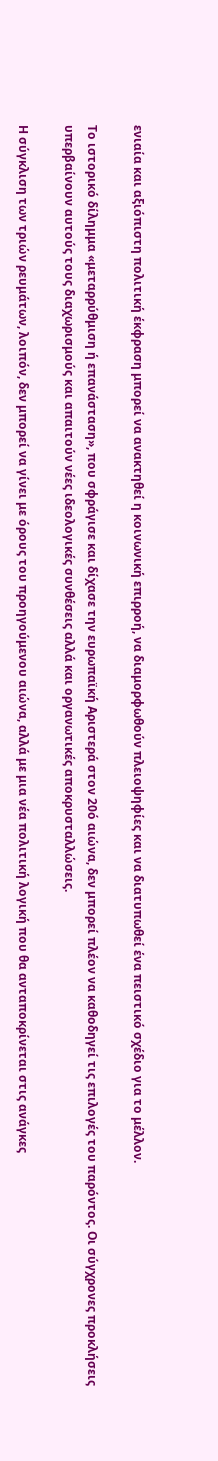ενιαία και αξιόπιστη πολιτική έκφραση μπορεί να ανακτηθεί η κοινωνική επιρροή, να διαμορφωθούν πλειοψηφίες και να διατυπωθεί ένα πειστικό σχέδιο για το μέλλον.

Το ιστορικό δίλημμα «μεταρρύθμιση ή επανάσταση», που σφράγισε και δίχασε την ευρωπαϊκή Αριστερά στον 20ό αιώνα, δεν μπορεί πλέον να καθοδηγεί τις επιλογές του παρόντος. Οι σύγχρονες προκλήσεις υπερβαίνουν αυτούς τους διαχωρισμούς και απαιτούν νέες ιδεολογικές συνθέσεις αλλά και οργανωτικές αποκρυσταλλώσεις.

Η σύγκλιση των τριών ρευμάτων, λοιπόν, δεν μπορεί να γίνει με όρους του προηγούμενου αιώνα, αλλά με μια νέα πολιτική λογική που θα ανταποκρίνεται στις ανάγκες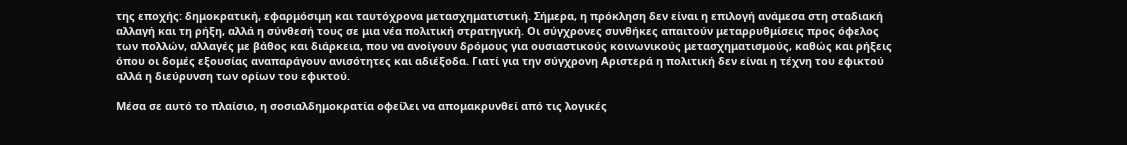της εποχής: δημοκρατική, εφαρμόσιμη και ταυτόχρονα μετασχηματιστική. Σήμερα, η πρόκληση δεν είναι η επιλογή ανάμεσα στη σταδιακή αλλαγή και τη ρήξη, αλλά η σύνθεσή τους σε μια νέα πολιτική στρατηγική. Οι σύγχρονες συνθήκες απαιτούν μεταρρυθμίσεις προς όφελος των πολλών, αλλαγές με βάθος και διάρκεια, που να ανοίγουν δρόμους για ουσιαστικούς κοινωνικούς μετασχηματισμούς, καθώς και ρήξεις όπου οι δομές εξουσίας αναπαράγουν ανισότητες και αδιέξοδα. Γιατί για την σύγχρονη Αριστερά η πολιτική δεν είναι η τέχνη του εφικτού αλλά η διεύρυνση των ορίων του εφικτού.

Μέσα σε αυτό το πλαίσιο, η σοσιαλδημοκρατία οφείλει να απομακρυνθεί από τις λογικές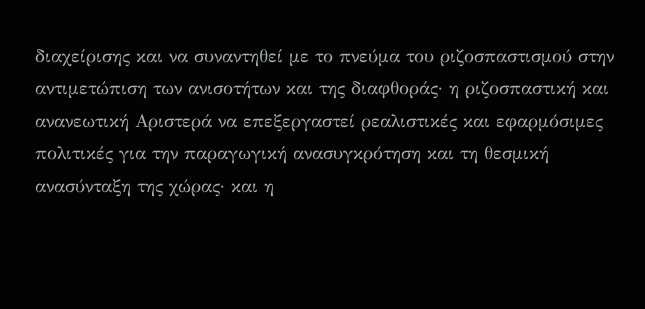διαχείρισης και να συναντηθεί με το πνεύμα του ριζοσπαστισμού στην αντιμετώπιση των ανισοτήτων και της διαφθοράς· η ριζοσπαστική και ανανεωτική Αριστερά να επεξεργαστεί ρεαλιστικές και εφαρμόσιμες πολιτικές για την παραγωγική ανασυγκρότηση και τη θεσμική ανασύνταξη της χώρας· και η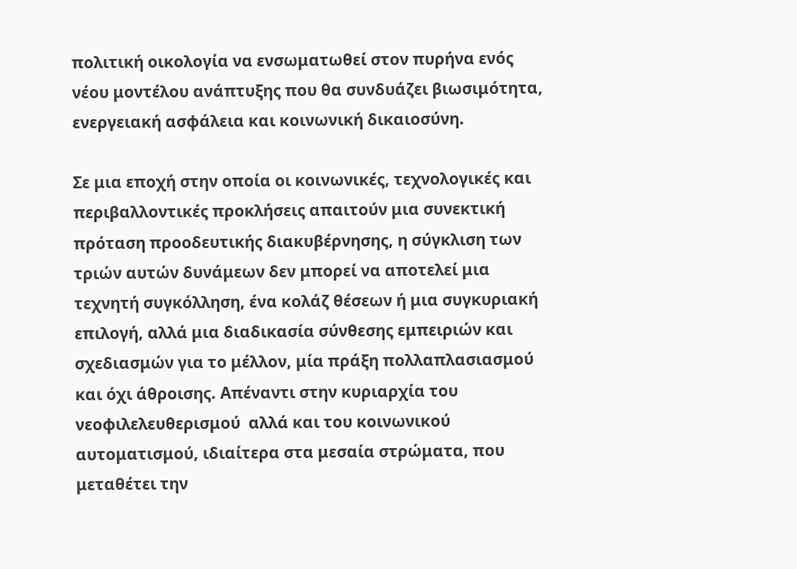πολιτική οικολογία να ενσωματωθεί στον πυρήνα ενός νέου μοντέλου ανάπτυξης που θα συνδυάζει βιωσιμότητα, ενεργειακή ασφάλεια και κοινωνική δικαιοσύνη.

Σε μια εποχή στην οποία οι κοινωνικές, τεχνολογικές και περιβαλλοντικές προκλήσεις απαιτούν μια συνεκτική πρόταση προοδευτικής διακυβέρνησης, η σύγκλιση των τριών αυτών δυνάμεων δεν μπορεί να αποτελεί μια τεχνητή συγκόλληση, ένα κολάζ θέσεων ή μια συγκυριακή επιλογή, αλλά μια διαδικασία σύνθεσης εμπειριών και σχεδιασμών για το μέλλον, μία πράξη πολλαπλασιασμού και όχι άθροισης. Απέναντι στην κυριαρχία του νεοφιλελευθερισμού  αλλά και του κοινωνικού αυτοματισμού, ιδιαίτερα στα μεσαία στρώματα, που μεταθέτει την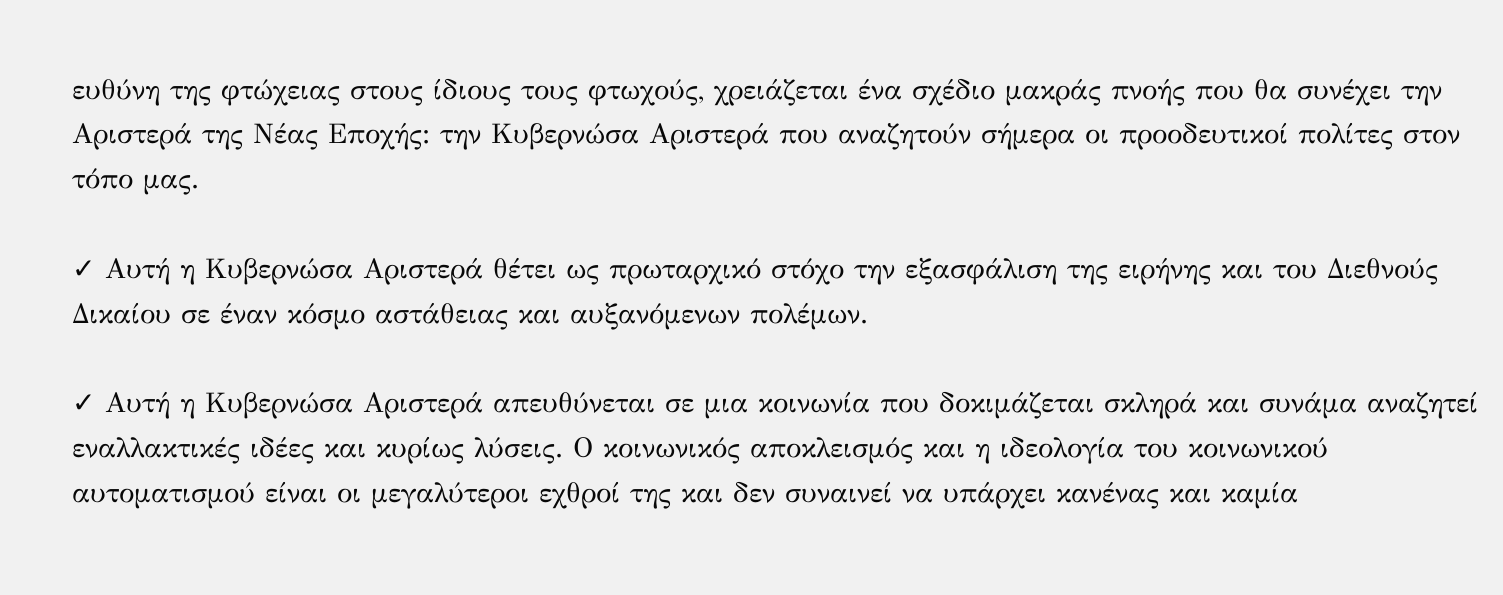ευθύνη της φτώχειας στους ίδιους τους φτωχούς, χρειάζεται ένα σχέδιο μακράς πνοής που θα συνέχει την Αριστερά της Νέας Εποχής: την Κυβερνώσα Αριστερά που αναζητούν σήμερα οι προοδευτικοί πολίτες στον τόπο μας.

✓ Αυτή η Κυβερνώσα Αριστερά θέτει ως πρωταρχικό στόχο την εξασφάλιση της ειρήνης και του Διεθνούς Δικαίου σε έναν κόσμο αστάθειας και αυξανόμενων πολέμων.

✓ Αυτή η Κυβερνώσα Αριστερά απευθύνεται σε μια κοινωνία που δοκιμάζεται σκληρά και συνάμα αναζητεί εναλλακτικές ιδέες και κυρίως λύσεις. Ο κοινωνικός αποκλεισμός και η ιδεολογία του κοινωνικού αυτοματισμού είναι οι μεγαλύτεροι εχθροί της και δεν συναινεί να υπάρχει κανένας και καμία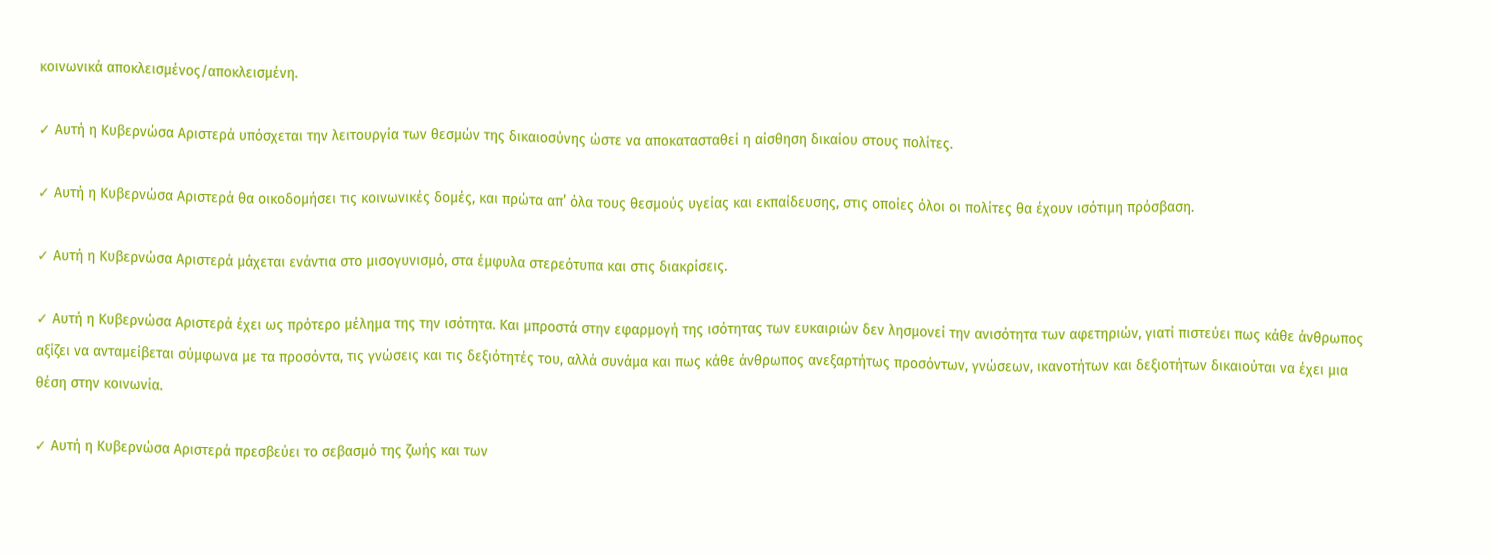κοινωνικά αποκλεισμένος/αποκλεισμένη.

✓ Αυτή η Κυβερνώσα Αριστερά υπόσχεται την λειτουργία των θεσμών της δικαιοσύνης ώστε να αποκατασταθεί η αίσθηση δικαίου στους πολίτες.

✓ Αυτή η Κυβερνώσα Αριστερά θα οικοδομήσει τις κοινωνικές δομές, και πρώτα απ’ όλα τους θεσμούς υγείας και εκπαίδευσης, στις οποίες όλοι οι πολίτες θα έχουν ισότιμη πρόσβαση.

✓ Αυτή η Κυβερνώσα Αριστερά μάχεται ενάντια στο μισογυνισμό, στα έμφυλα στερεότυπα και στις διακρίσεις.

✓ Αυτή η Κυβερνώσα Αριστερά έχει ως πρότερο μέλημα της την ισότητα. Και μπροστά στην εφαρμογή της ισότητας των ευκαιριών δεν λησμονεί την ανισότητα των αφετηριών, γιατί πιστεύει πως κάθε άνθρωπος αξίζει να ανταμείβεται σύμφωνα με τα προσόντα, τις γνώσεις και τις δεξιότητές του, αλλά συνάμα και πως κάθε άνθρωπος ανεξαρτήτως προσόντων, γνώσεων, ικανοτήτων και δεξιοτήτων δικαιούται να έχει μια θέση στην κοινωνία.

✓ Αυτή η Κυβερνώσα Αριστερά πρεσβεύει το σεβασμό της ζωής και των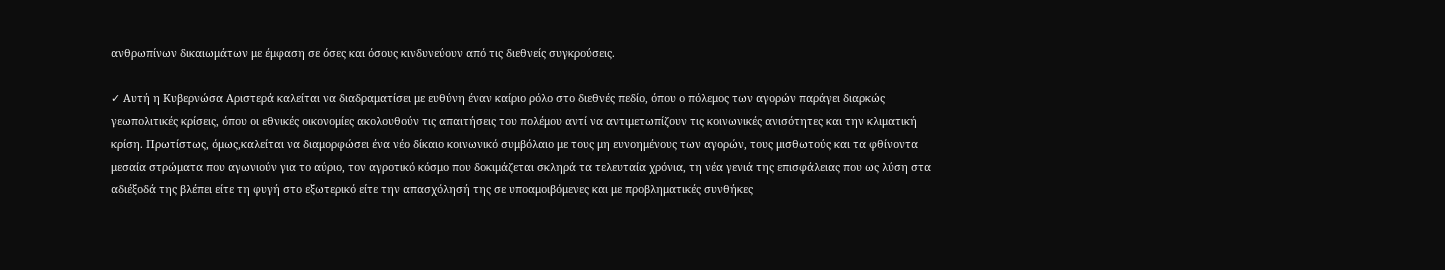ανθρωπίνων δικαιωμάτων με έμφαση σε όσες και όσους κινδυνεύουν από τις διεθνείς συγκρούσεις.

✓ Αυτή η Κυβερνώσα Αριστερά καλείται να διαδραματίσει με ευθύνη έναν καίριο ρόλο στο διεθνές πεδίο, όπου ο πόλεμος των αγορών παράγει διαρκώς γεωπολιτικές κρίσεις, όπου οι εθνικές οικονομίες ακολουθούν τις απαιτήσεις του πολέμου αντί να αντιμετωπίζουν τις κοινωνικές ανισότητες και την κλιματική κρίση. Πρωτίστως, όμως,καλείται να διαμορφώσει ένα νέο δίκαιο κοινωνικό συμβόλαιο με τους μη ευνοημένους των αγορών, τους μισθωτούς και τα φθίνοντα μεσαία στρώματα που αγωνιούν για το αύριο, τον αγροτικό κόσμο που δοκιμάζεται σκληρά τα τελευταία χρόνια, τη νέα γενιά της επισφάλειας που ως λύση στα αδιέξοδά της βλέπει είτε τη φυγή στο εξωτερικό είτε την απασχόλησή της σε υποαμοιβόμενες και με προβληματικές συνθήκες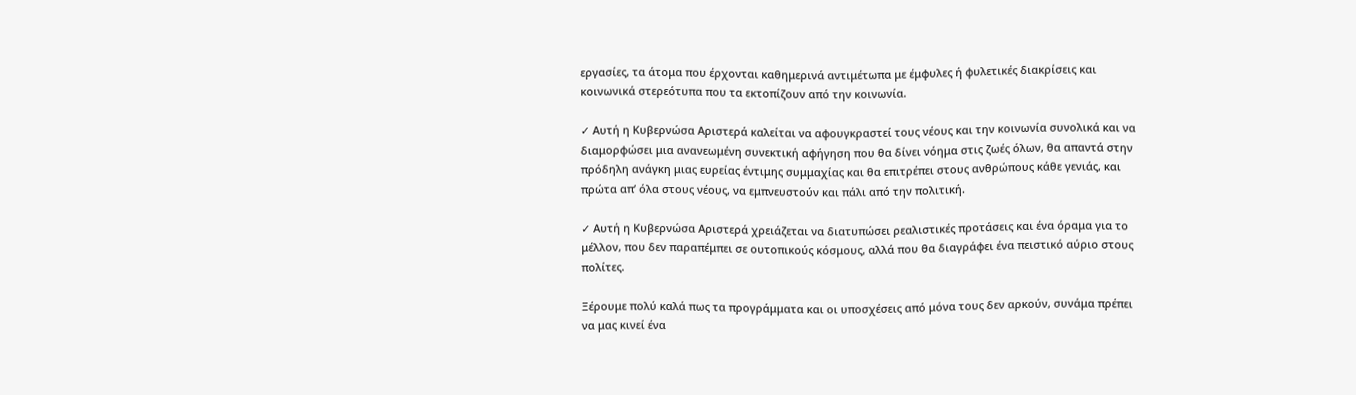εργασίες, τα άτομα που έρχονται καθημερινά αντιμέτωπα με έμφυλες ή φυλετικές διακρίσεις και κοινωνικά στερεότυπα που τα εκτοπίζουν από την κοινωνία.

✓ Αυτή η Κυβερνώσα Αριστερά καλείται να αφουγκραστεί τους νέους και την κοινωνία συνολικά και να διαμορφώσει μια ανανεωμένη συνεκτική αφήγηση που θα δίνει νόημα στις ζωές όλων, θα απαντά στην πρόδηλη ανάγκη μιας ευρείας έντιμης συμμαχίας και θα επιτρέπει στους ανθρώπους κάθε γενιάς, και πρώτα απ’ όλα στους νέους, να εμπνευστούν και πάλι από την πολιτική.

✓ Αυτή η Κυβερνώσα Αριστερά χρειάζεται να διατυπώσει ρεαλιστικές προτάσεις και ένα όραμα για το μέλλον, που δεν παραπέμπει σε ουτοπικούς κόσμους, αλλά που θα διαγράφει ένα πειστικό αύριο στους πολίτες.

Ξέρουμε πολύ καλά πως τα προγράμματα και οι υποσχέσεις από μόνα τους δεν αρκούν, συνάμα πρέπει να μας κινεί ένα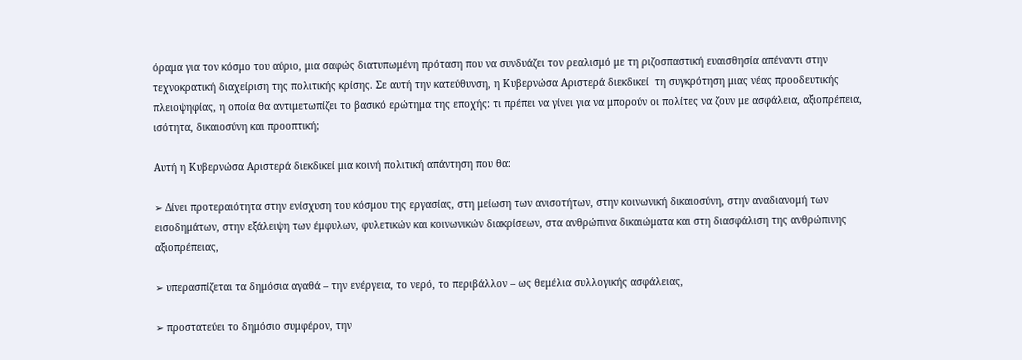όραμα για τον κόσμο του αύριο, μια σαφώς διατυπωμένη πρόταση που να συνδυάζει τον ρεαλισμό με τη ριζοσπαστική ευαισθησία απέναντι στην τεχνοκρατική διαχείριση της πολιτικής κρίσης. Σε αυτή την κατεύθυνση, η Κυβερνώσα Αριστερά διεκδικεί  τη συγκρότηση μιας νέας προοδευτικής πλειοψηφίας, η οποία θα αντιμετωπίζει το βασικό ερώτημα της εποχής: τι πρέπει να γίνει για να μπορούν οι πολίτες να ζουν με ασφάλεια, αξιοπρέπεια, ισότητα, δικαιοσύνη και προοπτική;

Αυτή η Κυβερνώσα Αριστερά διεκδικεί μια κοινή πολιτική απάντηση που θα:

➢ Δίνει προτεραιότητα στην ενίσχυση του κόσμου της εργασίας, στη μείωση των ανισοτήτων, στην κοινωνική δικαιοσύνη, στην αναδιανομή των εισοδημάτων, στην εξάλειψη των έμφυλων, φυλετικών και κοινωνικών διακρίσεων, στα ανθρώπινα δικαιώματα και στη διασφάλιση της ανθρώπινης αξιοπρέπειας,

➢ υπερασπίζεται τα δημόσια αγαθά – την ενέργεια, το νερό, το περιβάλλον – ως θεμέλια συλλογικής ασφάλειας,

➢ προστατεύει το δημόσιο συμφέρον, την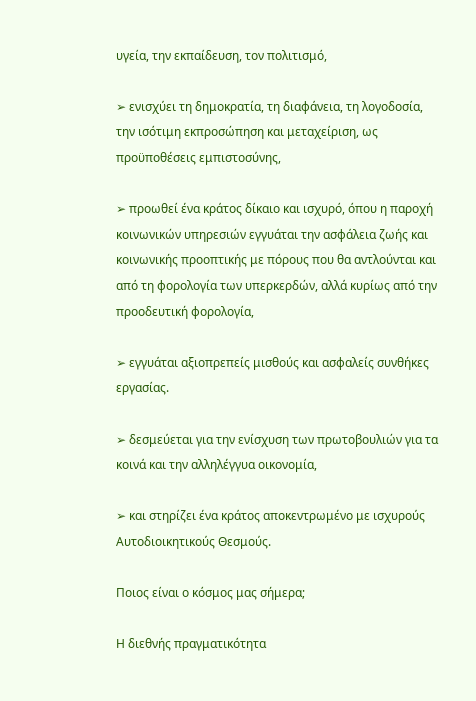υγεία, την εκπαίδευση, τον πολιτισμό,

➢ ενισχύει τη δημοκρατία, τη διαφάνεια, τη λογοδοσία, την ισότιμη εκπροσώπηση και μεταχείριση, ως προϋποθέσεις εμπιστοσύνης,

➢ προωθεί ένα κράτος δίκαιο και ισχυρό, όπου η παροχή κοινωνικών υπηρεσιών εγγυάται την ασφάλεια ζωής και κοινωνικής προοπτικής με πόρους που θα αντλούνται και από τη φορολογία των υπερκερδών, αλλά κυρίως από την προοδευτική φορολογία,

➢ εγγυάται αξιοπρεπείς μισθούς και ασφαλείς συνθήκες εργασίας.

➢ δεσμεύεται για την ενίσχυση των πρωτοβουλιών για τα κοινά και την αλληλέγγυα οικονομία,

➢ και στηρίζει ένα κράτος αποκεντρωμένο με ισχυρούς Αυτοδιοικητικούς Θεσμούς.

Ποιος είναι ο κόσμος μας σήμερα;

Η διεθνής πραγματικότητα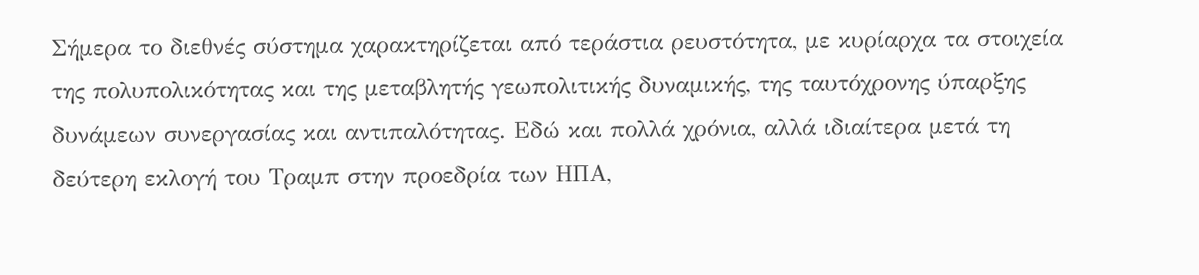Σήμερα το διεθνές σύστημα χαρακτηρίζεται από τεράστια ρευστότητα, με κυρίαρχα τα στοιχεία της πολυπολικότητας και της μεταβλητής γεωπολιτικής δυναμικής, της ταυτόχρονης ύπαρξης δυνάμεων συνεργασίας και αντιπαλότητας. Εδώ και πολλά χρόνια, αλλά ιδιαίτερα μετά τη δεύτερη εκλογή του Τραμπ στην προεδρία των ΗΠΑ,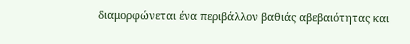διαμορφώνεται ένα περιβάλλον βαθιάς αβεβαιότητας και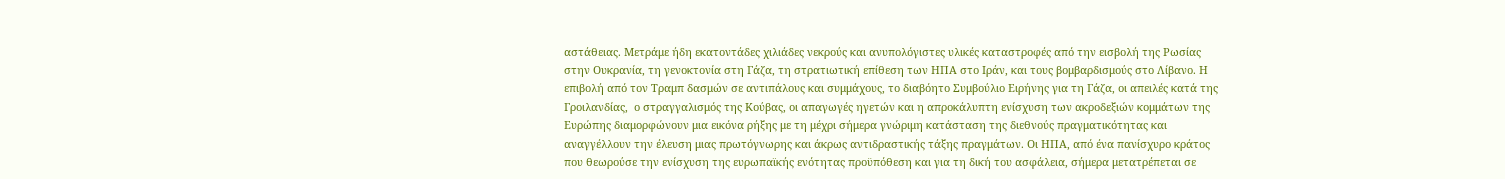αστάθειας. Μετράμε ήδη εκατοντάδες χιλιάδες νεκρούς και ανυπολόγιστες υλικές καταστροφές από την εισβολή της Ρωσίας στην Ουκρανία, τη γενοκτονία στη Γάζα, τη στρατιωτική επίθεση των ΗΠΑ στο Ιράν, και τους βομβαρδισμούς στο Λίβανο. Η επιβολή από τον Τραμπ δασμών σε αντιπάλους και συμμάχους, το διαβόητο Συμβούλιο Ειρήνης για τη Γάζα, οι απειλές κατά της Γροιλανδίας,  ο στραγγαλισμός της Κούβας, οι απαγωγές ηγετών και η απροκάλυπτη ενίσχυση των ακροδεξιών κομμάτων της Ευρώπης διαμορφώνουν μια εικόνα ρήξης με τη μέχρι σήμερα γνώριμη κατάσταση της διεθνούς πραγματικότητας και αναγγέλλουν την έλευση μιας πρωτόγνωρης και άκρως αντιδραστικής τάξης πραγμάτων. Οι ΗΠΑ, από ένα πανίσχυρο κράτος που θεωρούσε την ενίσχυση της ευρωπαϊκής ενότητας προϋπόθεση και για τη δική του ασφάλεια, σήμερα μετατρέπεται σε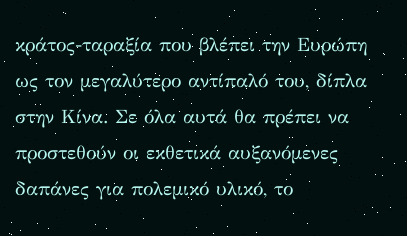κράτος-ταραξία που βλέπει την Ευρώπη ως τον μεγαλύτερο αντίπαλό του, δίπλα στην Κίνα. Σε όλα αυτά θα πρέπει να προστεθούν οι εκθετικά αυξανόμενες δαπάνες για πολεμικό υλικό, το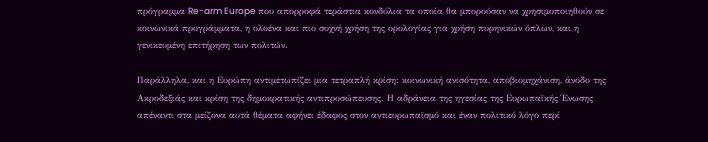πρόγραμμα Re-arm Europe που απορροφά τεράστια κονδύλια τα οποία θα μπορούσαν να χρησιμοποιηθούν σε κοινωνικά προγράμματα, η ολοένα και πιο συχνή χρήση της ορολογίας για χρήση πυρηνικών όπλων, και η γενικευμένη επιτήρηση των πολιτών.

Παράλληλα, και η Ευρώπη αντιμετωπίζει μια τετραπλή κρίση: κοινωνική ανισότητα, αποβιομηχάνιση, άνοδο της Ακροδεξιάς και κρίση της δημοκρατικής αντιπροσώπευσης. Η αδράνεια της ηγεσίας της Ευρωπαϊκής Ένωσης απέναντι στα μείζονα αυτά θέματα αφήνει έδαφος στον αντιευρωπαϊσμό και έναν πολιτικό λόγο περί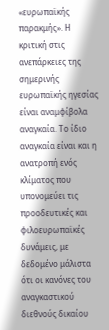«ευρωπαϊκής παρακμής». Η κριτική στις ανεπάρκειες της σημερινής ευρωπαϊκής ηγεσίας είναι αναμφίβολα αναγκαία. Το ίδιο αναγκαία είναι και η ανατροπή ενός κλίματος που υπονομεύει τις προοδευτικές και φιλοευρωπαϊκές δυνάμεις, με δεδομένο μάλιστα ότι οι κανόνες του αναγκαστικού διεθνούς δικαίου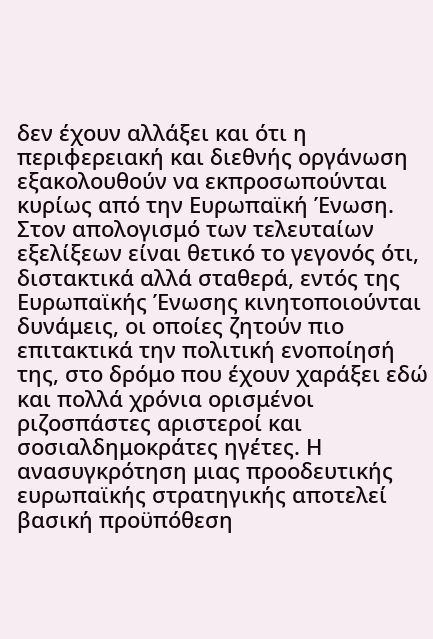δεν έχουν αλλάξει και ότι η περιφερειακή και διεθνής οργάνωση εξακολουθούν να εκπροσωπούνται κυρίως από την Ευρωπαϊκή Ένωση. Στον απολογισμό των τελευταίων εξελίξεων είναι θετικό το γεγονός ότι, διστακτικά αλλά σταθερά, εντός της Ευρωπαϊκής Ένωσης κινητοποιούνται δυνάμεις, οι οποίες ζητούν πιο επιτακτικά την πολιτική ενοποίησή της, στο δρόμο που έχουν χαράξει εδώ και πολλά χρόνια ορισμένοι ριζοσπάστες αριστεροί και σοσιαλδημοκράτες ηγέτες. Η ανασυγκρότηση μιας προοδευτικής ευρωπαϊκής στρατηγικής αποτελεί βασική προϋπόθεση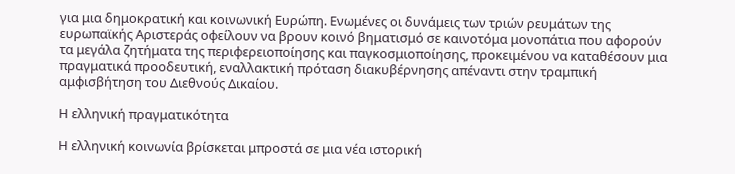για μια δημοκρατική και κοινωνική Ευρώπη. Ενωμένες οι δυνάμεις των τριών ρευμάτων της ευρωπαϊκής Αριστεράς οφείλουν να βρουν κοινό βηματισμό σε καινοτόμα μονοπάτια που αφορούν τα μεγάλα ζητήματα της περιφερειοποίησης και παγκοσμιοποίησης, προκειμένου να καταθέσουν μια πραγματικά προοδευτική, εναλλακτική πρόταση διακυβέρνησης απέναντι στην τραμπική αμφισβήτηση του Διεθνούς Δικαίου.

Η ελληνική πραγματικότητα

Η ελληνική κοινωνία βρίσκεται μπροστά σε μια νέα ιστορική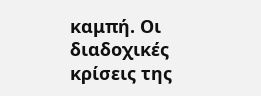καμπή. Οι διαδοχικές κρίσεις της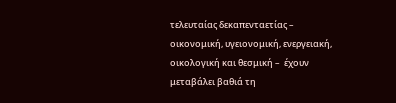τελευταίας δεκαπενταετίας – οικονομική, υγειονομική, ενεργειακή, οικολογική και θεσμική –  έχουν μεταβάλει βαθιά τη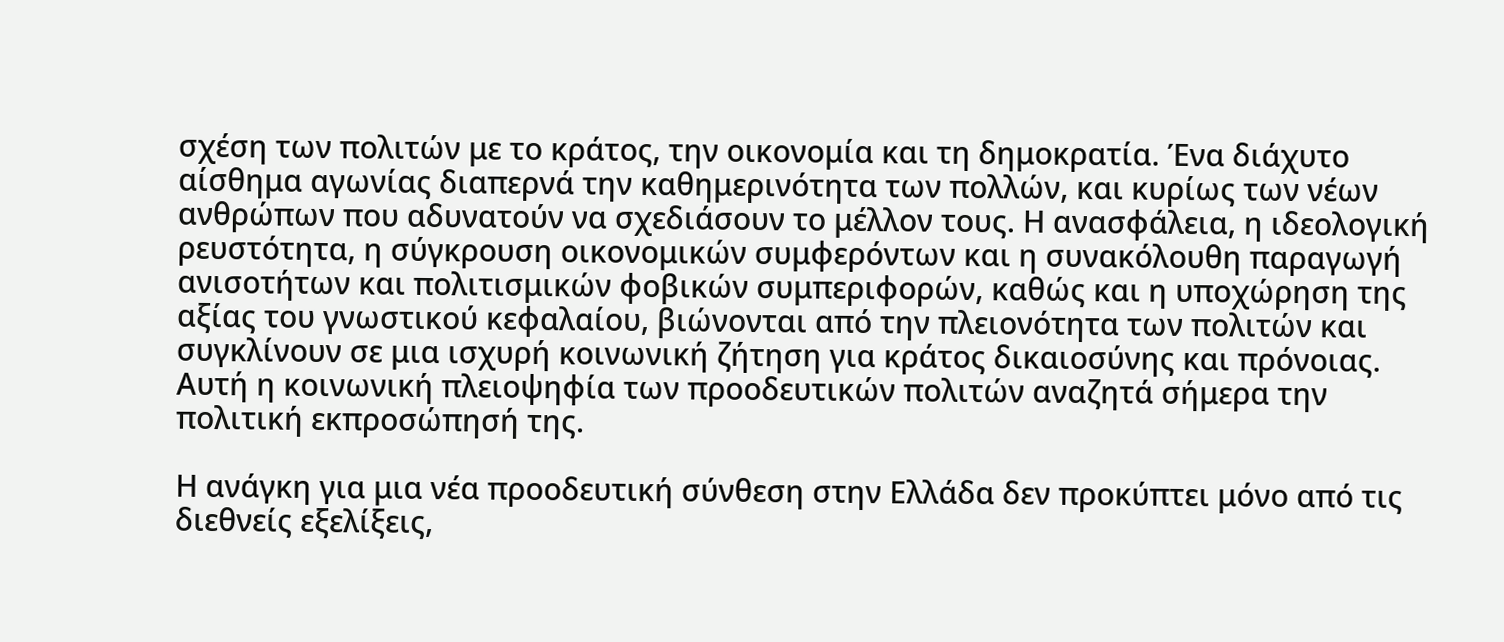σχέση των πολιτών με το κράτος, την οικονομία και τη δημοκρατία. Ένα διάχυτο αίσθημα αγωνίας διαπερνά την καθημερινότητα των πολλών, και κυρίως των νέων ανθρώπων που αδυνατούν να σχεδιάσουν το μέλλον τους. Η ανασφάλεια, η ιδεολογική ρευστότητα, η σύγκρουση οικονομικών συμφερόντων και η συνακόλουθη παραγωγή ανισοτήτων και πολιτισμικών φοβικών συμπεριφορών, καθώς και η υποχώρηση της αξίας του γνωστικού κεφαλαίου, βιώνονται από την πλειονότητα των πολιτών και συγκλίνουν σε μια ισχυρή κοινωνική ζήτηση για κράτος δικαιοσύνης και πρόνοιας. Αυτή η κοινωνική πλειοψηφία των προοδευτικών πολιτών αναζητά σήμερα την πολιτική εκπροσώπησή της.

Η ανάγκη για μια νέα προοδευτική σύνθεση στην Ελλάδα δεν προκύπτει μόνο από τις διεθνείς εξελίξεις,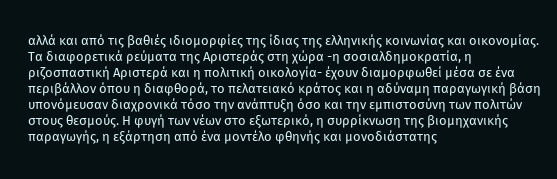αλλά και από τις βαθιές ιδιομορφίες της ίδιας της ελληνικής κοινωνίας και οικονομίας. Τα διαφορετικά ρεύματα της Αριστεράς στη χώρα -η σοσιαλδημοκρατία, η ριζοσπαστική Αριστερά και η πολιτική οικολογία- έχουν διαμορφωθεί μέσα σε ένα περιβάλλον όπου η διαφθορά, το πελατειακό κράτος και η αδύναμη παραγωγική βάση υπονόμευσαν διαχρονικά τόσο την ανάπτυξη όσο και την εμπιστοσύνη των πολιτών στους θεσμούς. Η φυγή των νέων στο εξωτερικό, η συρρίκνωση της βιομηχανικής παραγωγής, η εξάρτηση από ένα μοντέλο φθηνής και μονοδιάστατης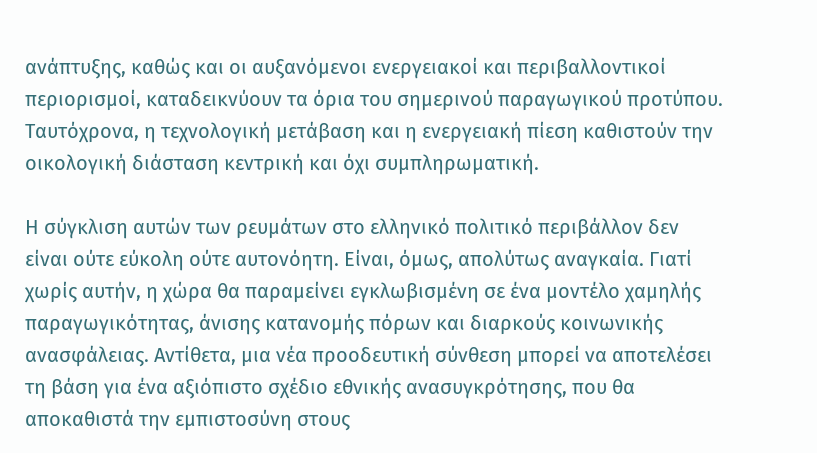ανάπτυξης, καθώς και οι αυξανόμενοι ενεργειακοί και περιβαλλοντικοί περιορισμοί, καταδεικνύουν τα όρια του σημερινού παραγωγικού προτύπου. Ταυτόχρονα, η τεχνολογική μετάβαση και η ενεργειακή πίεση καθιστούν την οικολογική διάσταση κεντρική και όχι συμπληρωματική.

Η σύγκλιση αυτών των ρευμάτων στο ελληνικό πολιτικό περιβάλλον δεν είναι ούτε εύκολη ούτε αυτονόητη. Είναι, όμως, απολύτως αναγκαία. Γιατί χωρίς αυτήν, η χώρα θα παραμείνει εγκλωβισμένη σε ένα μοντέλο χαμηλής παραγωγικότητας, άνισης κατανομής πόρων και διαρκούς κοινωνικής ανασφάλειας. Αντίθετα, μια νέα προοδευτική σύνθεση μπορεί να αποτελέσει τη βάση για ένα αξιόπιστο σχέδιο εθνικής ανασυγκρότησης, που θα αποκαθιστά την εμπιστοσύνη στους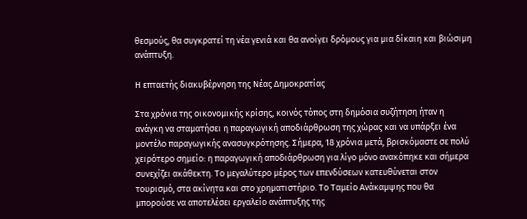θεσμούς, θα συγκρατεί τη νέα γενιά και θα ανοίγει δρόμους για μια δίκαιη και βιώσιμη ανάπτυξη.

Η επταετής διακυβέρνηση της Νέας Δημοκρατίας

Στα χρόνια της οικονομικής κρίσης, κοινός τόπος στη δημόσια συζήτηση ήταν η ανάγκη να σταματήσει η παραγωγική αποδιάρθρωση της χώρας και να υπάρξει ένα μοντέλο παραγωγικής ανασυγκρότησης. Σήμερα, 18 χρόνια μετά, βρισκόμαστε σε πολύ χειρότερο σημείο: η παραγωγική αποδιάρθρωση για λίγο μόνο ανακόπηκε και σήμερα συνεχίζει ακάθεκτη. Το μεγαλύτερο μέρος των επενδύσεων κατευθύνεται στον τουρισμό, στα ακίνητα και στο χρηματιστήριο. Το Ταμείο Ανάκαμψης που θα μπορούσε να αποτελέσει εργαλείο ανάπτυξης της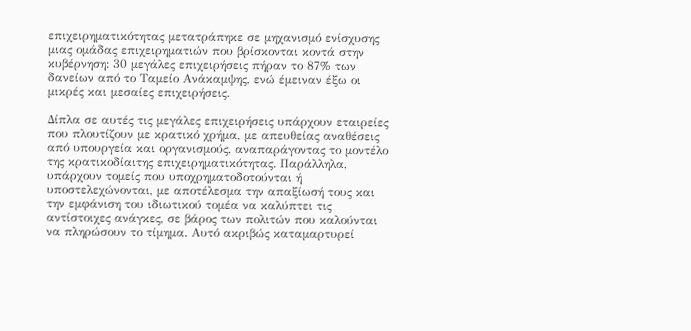επιχειρηματικότητας μετατράπηκε σε μηχανισμό ενίσχυσης μιας ομάδας επιχειρηματιών που βρίσκονται κοντά στην κυβέρνηση: 30 μεγάλες επιχειρήσεις πήραν το 87% των δανείων από το Ταμείο Ανάκαμψης, ενώ έμειναν έξω οι μικρές και μεσαίες επιχειρήσεις.

Δίπλα σε αυτές τις μεγάλες επιχειρήσεις υπάρχουν εταιρείες που πλουτίζουν με κρατικό χρήμα, με απευθείας αναθέσεις από υπουργεία και οργανισμούς, αναπαράγοντας το μοντέλο της κρατικοδίαιτης επιχειρηματικότητας. Παράλληλα, υπάρχουν τομείς που υποχρηματοδοτούνται ή υποστελεχώνονται, με αποτέλεσμα την απαξίωσή τους και την εμφάνιση του ιδιωτικού τομέα να καλύπτει τις αντίστοιχες ανάγκες, σε βάρος των πολιτών που καλούνται να πληρώσουν το τίμημα. Αυτό ακριβώς καταμαρτυρεί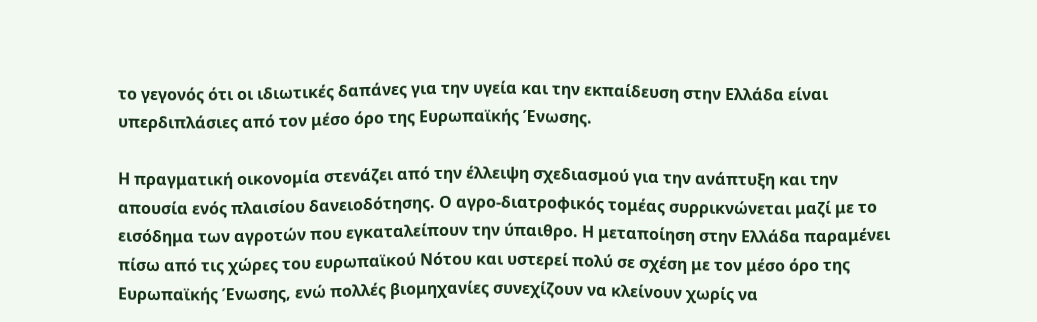το γεγονός ότι οι ιδιωτικές δαπάνες για την υγεία και την εκπαίδευση στην Ελλάδα είναι υπερδιπλάσιες από τον μέσο όρο της Ευρωπαϊκής Ένωσης.

Η πραγματική οικονομία στενάζει από την έλλειψη σχεδιασμού για την ανάπτυξη και την απουσία ενός πλαισίου δανειοδότησης. Ο αγρο-διατροφικός τομέας συρρικνώνεται μαζί με το εισόδημα των αγροτών που εγκαταλείπουν την ύπαιθρο. Η μεταποίηση στην Ελλάδα παραμένει πίσω από τις χώρες του ευρωπαϊκού Νότου και υστερεί πολύ σε σχέση με τον μέσο όρο της Ευρωπαϊκής Ένωσης, ενώ πολλές βιομηχανίες συνεχίζουν να κλείνουν χωρίς να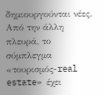δημιουργούνται νέες. Από την άλλη πλευρά, το σύμπλεγμα «τουρισμός-real estate» έχει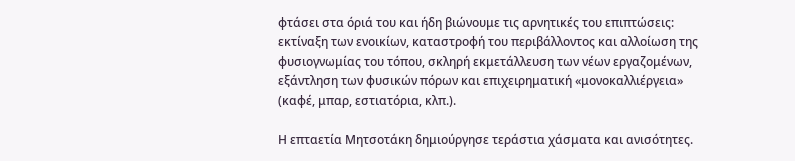φτάσει στα όριά του και ήδη βιώνουμε τις αρνητικές του επιπτώσεις: εκτίναξη των ενοικίων, καταστροφή του περιβάλλοντος και αλλοίωση της φυσιογνωμίας του τόπου, σκληρή εκμετάλλευση των νέων εργαζομένων, εξάντληση των φυσικών πόρων και επιχειρηματική «μονοκαλλιέργεια» (καφέ, μπαρ, εστιατόρια, κλπ.).

Η επταετία Μητσοτάκη δημιούργησε τεράστια χάσματα και ανισότητες.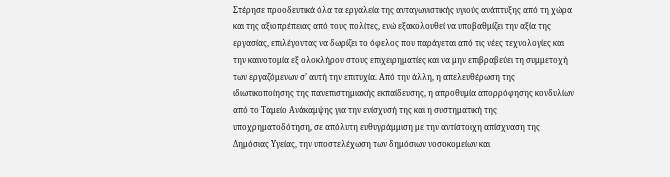Στέρησε προοδευτικά όλα τα εργαλεία της ανταγωνιστικής υγιούς ανάπτυξης από τη χώρα και της αξιοπρέπειας από τους πολίτες, ενώ εξακολουθεί να υποβαθμίζει την αξία της εργασίας, επιλέγοντας να δωρίζει το όφελος που παράγεται από τις νέες τεχνολογίες και την καινοτομία εξ ολοκλήρου στους επιχειρηματίες και να μην επιβραβεύει τη συμμετοχή των εργαζόμενων σ’ αυτή την επιτυχία. Από την άλλη, η απελευθέρωση της ιδιωτικοποίησης της πανεπιστημιακής εκπαίδευσης, η απροθυμία απορρόφησης κονδυλίων από το Ταμείο Ανάκαμψης για την ενίσχυσή της και η συστηματική της υποχρηματοδότηση, σε απόλυτη ευθυγράμμιση με την αντίστοιχη απίσχναση της Δημόσιας Υγείας, την υποστελέχωση των δημόσιων νοσοκομείων και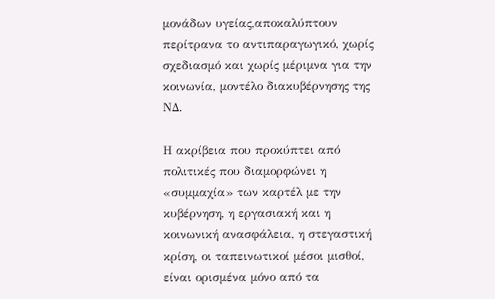μονάδων υγείας,αποκαλύπτουν περίτρανα το αντιπαραγωγικό, χωρίς σχεδιασμό και χωρίς μέριμνα για την κοινωνία, μοντέλο διακυβέρνησης της ΝΔ.

Η ακρίβεια που προκύπτει από πολιτικές που διαμορφώνει η «συμμαχία» των καρτέλ με την κυβέρνηση, η εργασιακή και η κοινωνική ανασφάλεια, η στεγαστική κρίση, οι ταπεινωτικοί μέσοι μισθοί, είναι ορισμένα μόνο από τα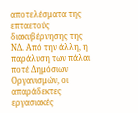αποτελέσματα της επταετούς διακυβέρνησης της ΝΔ. Από την άλλη, η παράλυση των πάλαι ποτέ Δημόσιων Οργανισμών, οι απαράδεκτες εργασιακές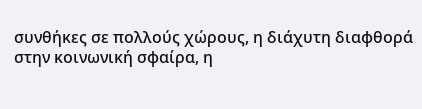συνθήκες σε πολλούς χώρους, η διάχυτη διαφθορά στην κοινωνική σφαίρα, η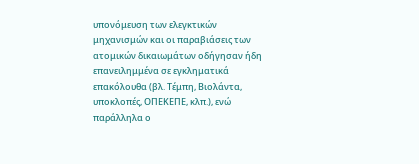υπονόμευση των ελεγκτικών μηχανισμών και οι παραβιάσεις των ατομικών δικαιωμάτων οδήγησαν ήδη επανειλημμένα σε εγκληματικά επακόλουθα (βλ. Τέμπη, Βιολάντα, υποκλοπές, ΟΠΕΚΕΠΕ, κλπ.), ενώ παράλληλα ο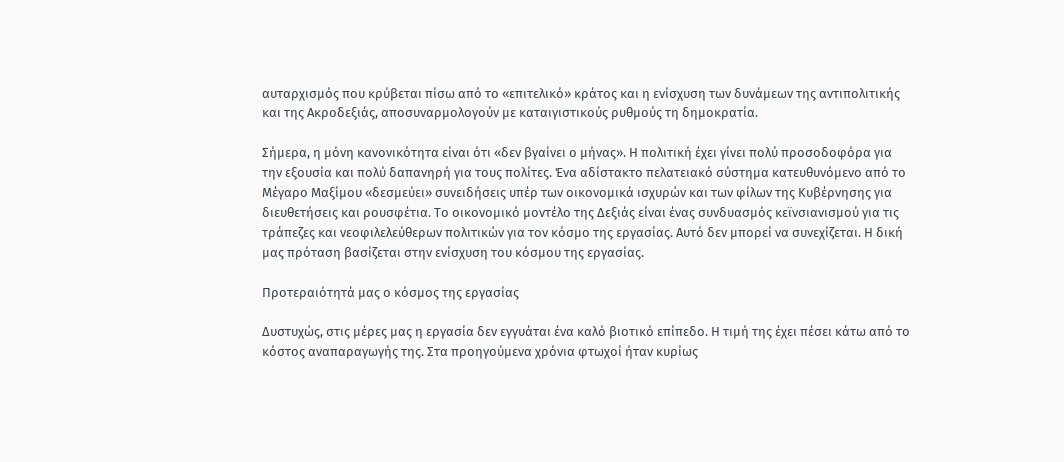αυταρχισμός που κρύβεται πίσω από το «επιτελικό» κράτος και η ενίσχυση των δυνάμεων της αντιπολιτικής και της Ακροδεξιάς, αποσυναρμολογούν με καταιγιστικούς ρυθμούς τη δημοκρατία.

Σήμερα, η μόνη κανονικότητα είναι ότι «δεν βγαίνει ο μήνας». Η πολιτική έχει γίνει πολύ προσοδοφόρα για την εξουσία και πολύ δαπανηρή για τους πολίτες. Ένα αδίστακτο πελατειακό σύστημα κατευθυνόμενο από το Μέγαρο Μαξίμου «δεσμεύει» συνειδήσεις υπέρ των οικονομικά ισχυρών και των φίλων της Κυβέρνησης για διευθετήσεις και ρουσφέτια. Το οικονομικό μοντέλο της Δεξιάς είναι ένας συνδυασμός κεϊνσιανισμού για τις τράπεζες και νεοφιλελεύθερων πολιτικών για τον κόσμο της εργασίας. Αυτό δεν μπορεί να συνεχίζεται. Η δική μας πρόταση βασίζεται στην ενίσχυση του κόσμου της εργασίας.

Προτεραιότητά μας ο κόσμος της εργασίας

Δυστυχώς, στις μέρες μας η εργασία δεν εγγυάται ένα καλό βιοτικό επίπεδο. Η τιμή της έχει πέσει κάτω από το κόστος αναπαραγωγής της. Στα προηγούμενα χρόνια φτωχοί ήταν κυρίως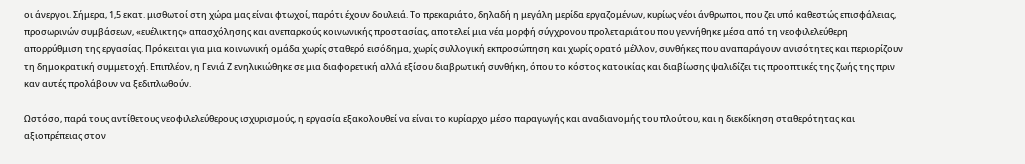οι άνεργοι. Σήμερα, 1,5 εκατ. μισθωτοί στη χώρα μας είναι φτωχοί, παρότι έχουν δουλειά. Το πρεκαριάτο, δηλαδή η μεγάλη μερίδα εργαζομένων, κυρίως νέοι άνθρωποι, που ζει υπό καθεστώς επισφάλειας, προσωρινών συμβάσεων, «ευέλικτης» απασχόλησης και ανεπαρκούς κοινωνικής προστασίας, αποτελεί μια νέα μορφή σύγχρονου προλεταριάτου που γεννήθηκε μέσα από τη νεοφιλελεύθερη απορρύθμιση της εργασίας. Πρόκειται για μια κοινωνική ομάδα χωρίς σταθερό εισόδημα, χωρίς συλλογική εκπροσώπηση και χωρίς ορατό μέλλον, συνθήκες που αναπαράγουν ανισότητες και περιορίζουν τη δημοκρατική συμμετοχή. Επιπλέον, η Γενιά Ζ ενηλικιώθηκε σε μια διαφορετική αλλά εξίσου διαβρωτική συνθήκη, όπου το κόστος κατοικίας και διαβίωσης ψαλιδίζει τις προοπτικές της ζωής της πριν καν αυτές προλάβουν να ξεδιπλωθούν.

Ωστόσο, παρά τους αντίθετους νεοφιλελεύθερους ισχυρισμούς, η εργασία εξακολουθεί να είναι το κυρίαρχο μέσο παραγωγής και αναδιανομής του πλούτου, και η διεκδίκηση σταθερότητας και αξιοπρέπειας στον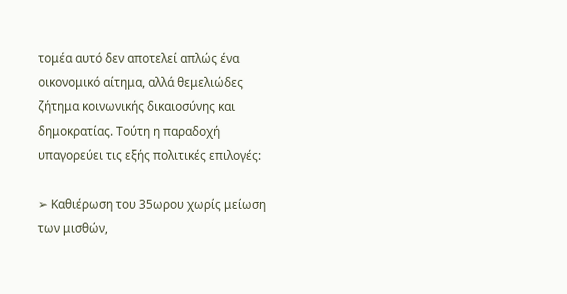τομέα αυτό δεν αποτελεί απλώς ένα οικονομικό αίτημα, αλλά θεμελιώδες ζήτημα κοινωνικής δικαιοσύνης και δημοκρατίας. Τούτη η παραδοχή υπαγορεύει τις εξής πολιτικές επιλογές:

➢ Καθιέρωση του 35ωρου χωρίς μείωση των μισθών,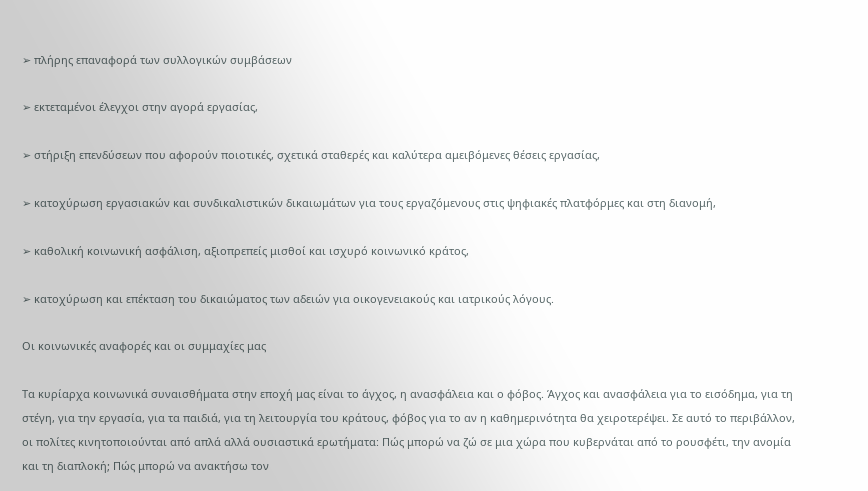➢ πλήρης επαναφορά των συλλογικών συμβάσεων

➢ εκτεταμένοι έλεγχοι στην αγορά εργασίας,

➢ στήριξη επενδύσεων που αφορούν ποιοτικές, σχετικά σταθερές και καλύτερα αμειβόμενες θέσεις εργασίας,

➢ κατοχύρωση εργασιακών και συνδικαλιστικών δικαιωμάτων για τους εργαζόμενους στις ψηφιακές πλατφόρμες και στη διανομή,

➢ καθολική κοινωνική ασφάλιση, αξιοπρεπείς μισθοί και ισχυρό κοινωνικό κράτος,

➢ κατοχύρωση και επέκταση του δικαιώματος των αδειών για οικογενειακούς και ιατρικούς λόγους.

Οι κοινωνικές αναφορές και οι συμμαχίες μας

Τα κυρίαρχα κοινωνικά συναισθήματα στην εποχή μας είναι το άγχος, η ανασφάλεια και ο φόβος. Άγχος και ανασφάλεια για το εισόδημα, για τη στέγη, για την εργασία, για τα παιδιά, για τη λειτουργία του κράτους, φόβος για το αν η καθημερινότητα θα χειροτερέψει. Σε αυτό το περιβάλλον, οι πολίτες κινητοποιούνται από απλά αλλά ουσιαστικά ερωτήματα: Πώς μπορώ να ζώ σε μια χώρα που κυβερνάται από το ρουσφέτι, την ανομία και τη διαπλοκή; Πώς μπορώ να ανακτήσω τον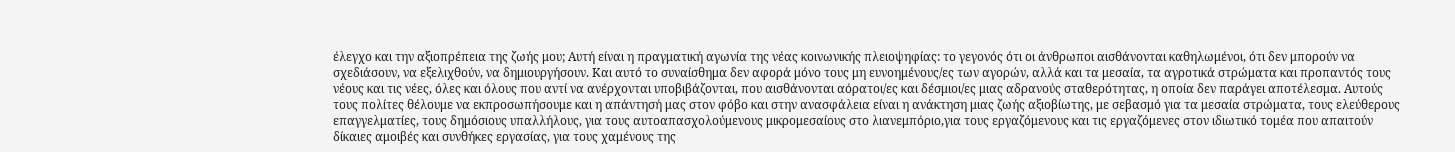έλεγχο και την αξιοπρέπεια της ζωής μου; Αυτή είναι η πραγματική αγωνία της νέας κοινωνικής πλειοψηφίας: το γεγονός ότι οι άνθρωποι αισθάνονται καθηλωμένοι, ότι δεν μπορούν να σχεδιάσουν, να εξελιχθούν, να δημιουργήσουν. Και αυτό το συναίσθημα δεν αφορά μόνο τους μη ευνοημένους/ες των αγορών, αλλά και τα μεσαία, τα αγροτικά στρώματα και προπαντός τους νέους και τις νέες, όλες και όλους που αντί να ανέρχονται υποβιβάζονται, που αισθάνονται αόρατοι/ες και δέσμιοι/ες μιας αδρανούς σταθερότητας, η οποία δεν παράγει αποτέλεσμα. Αυτούς τους πολίτες θέλουμε να εκπροσωπήσουμε και η απάντησή μας στον φόβο και στην ανασφάλεια είναι η ανάκτηση μιας ζωής αξιοβίωτης, με σεβασμό για τα μεσαία στρώματα, τους ελεύθερους επαγγελματίες, τους δημόσιους υπαλλήλους, για τους αυτοαπασχολούμενους μικρομεσαίους στο λιανεμπόριο,για τους εργαζόμενους και τις εργαζόμενες στον ιδιωτικό τομέα που απαιτούν δίκαιες αμοιβές και συνθήκες εργασίας, για τους χαμένους της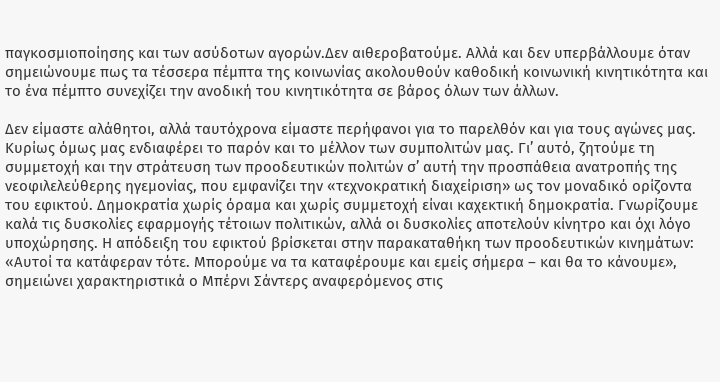παγκοσμιοποίησης και των ασύδοτων αγορών.Δεν αιθεροβατούμε. Αλλά και δεν υπερβάλλουμε όταν σημειώνουμε πως τα τέσσερα πέμπτα της κοινωνίας ακολουθούν καθοδική κοινωνική κινητικότητα και το ένα πέμπτο συνεχίζει την ανοδική του κινητικότητα σε βάρος όλων των άλλων.

Δεν είμαστε αλάθητοι, αλλά ταυτόχρονα είμαστε περήφανοι για το παρελθόν και για τους αγώνες μας. Κυρίως όμως μας ενδιαφέρει το παρόν και το μέλλον των συμπολιτών μας. Γι’ αυτό, ζητούμε τη συμμετοχή και την στράτευση των προοδευτικών πολιτών σ’ αυτή την προσπάθεια ανατροπής της νεοφιλελεύθερης ηγεμονίας, που εμφανίζει την «τεχνοκρατική διαχείριση» ως τον μοναδικό ορίζοντα του εφικτού. Δημοκρατία χωρίς όραμα και χωρίς συμμετοχή είναι καχεκτική δημοκρατία. Γνωρίζουμε καλά τις δυσκολίες εφαρμογής τέτοιων πολιτικών, αλλά οι δυσκολίες αποτελούν κίνητρο και όχι λόγο υποχώρησης. Η απόδειξη του εφικτού βρίσκεται στην παρακαταθήκη των προοδευτικών κινημάτων: «Αυτοί τα κατάφεραν τότε. Μπορούμε να τα καταφέρουμε και εμείς σήμερα – και θα το κάνουμε», σημειώνει χαρακτηριστικά ο Μπέρνι Σάντερς αναφερόμενος στις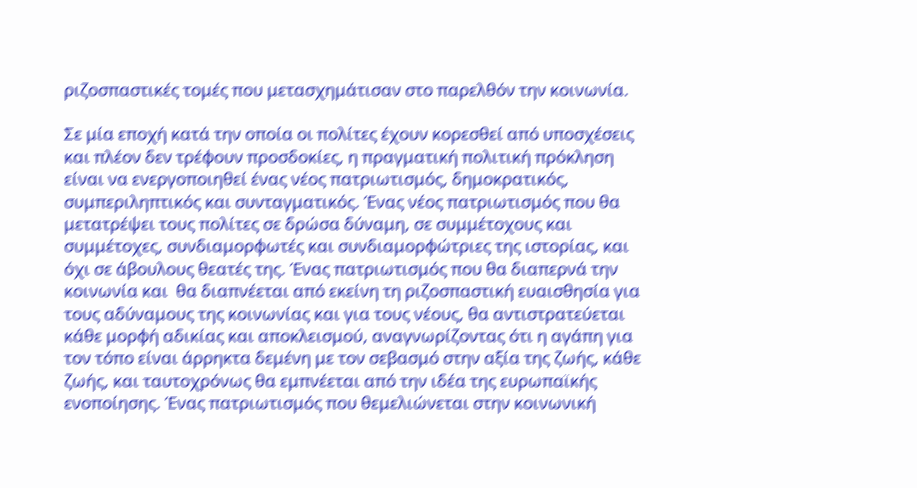ριζοσπαστικές τομές που μετασχημάτισαν στο παρελθόν την κοινωνία.

Σε μία εποχή κατά την οποία οι πολίτες έχουν κορεσθεί από υποσχέσεις και πλέον δεν τρέφουν προσδοκίες, η πραγματική πολιτική πρόκληση είναι να ενεργοποιηθεί ένας νέος πατριωτισμός, δημοκρατικός, συμπεριληπτικός και συνταγματικός. Ένας νέος πατριωτισμός που θα μετατρέψει τους πολίτες σε δρώσα δύναμη, σε συμμέτοχους και συμμέτοχες, συνδιαμορφωτές και συνδιαμορφώτριες της ιστορίας, και όχι σε άβουλους θεατές της. Ένας πατριωτισμός που θα διαπερνά την κοινωνία και  θα διαπνέεται από εκείνη τη ριζοσπαστική ευαισθησία για τους αδύναμους της κοινωνίας και για τους νέους, θα αντιστρατεύεται κάθε μορφή αδικίας και αποκλεισμού, αναγνωρίζοντας ότι η αγάπη για τον τόπο είναι άρρηκτα δεμένη με τον σεβασμό στην αξία της ζωής, κάθε ζωής, και ταυτοχρόνως θα εμπνέεται από την ιδέα της ευρωπαϊκής ενοποίησης. Ένας πατριωτισμός που θεμελιώνεται στην κοινωνική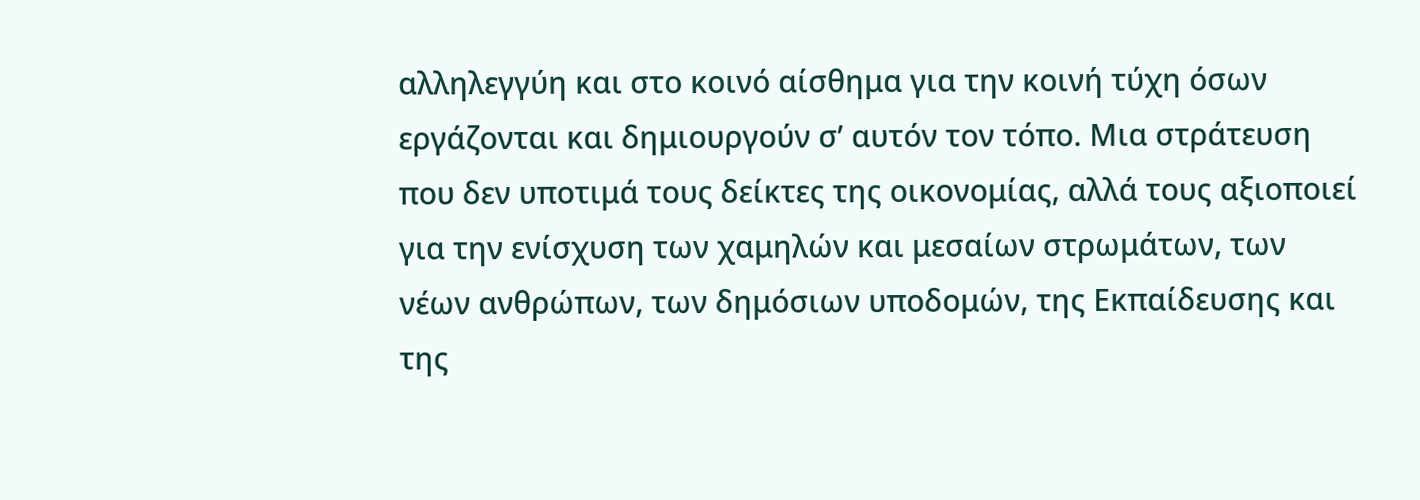αλληλεγγύη και στο κοινό αίσθημα για την κοινή τύχη όσων εργάζονται και δημιουργούν σ’ αυτόν τον τόπο. Μια στράτευση που δεν υποτιμά τους δείκτες της οικονομίας, αλλά τους αξιοποιεί για την ενίσχυση των χαμηλών και μεσαίων στρωμάτων, των νέων ανθρώπων, των δημόσιων υποδομών, της Εκπαίδευσης και της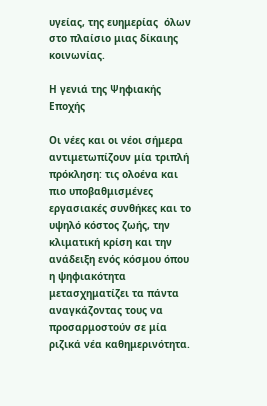υγείας, της ευημερίας  όλων στο πλαίσιο μιας δίκαιης κοινωνίας.

Η γενιά της Ψηφιακής Εποχής

Οι νέες και οι νέοι σήμερα αντιμετωπίζουν μία τριπλή πρόκληση: τις ολοένα και πιο υποβαθμισμένες εργασιακές συνθήκες και το υψηλό κόστος ζωής, την κλιματική κρίση και την ανάδειξη ενός κόσμου όπου η ψηφιακότητα μετασχηματίζει τα πάντα αναγκάζοντας τους να προσαρμοστούν σε μία ριζικά νέα καθημερινότητα.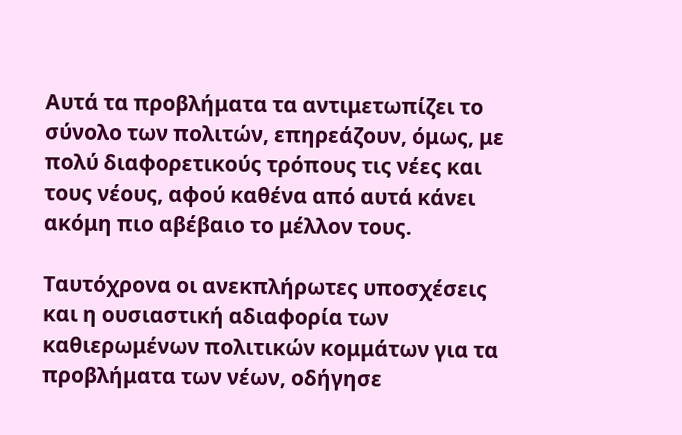Αυτά τα προβλήματα τα αντιμετωπίζει το σύνολο των πολιτών, επηρεάζουν, όμως, με πολύ διαφορετικούς τρόπους τις νέες και τους νέους, αφού καθένα από αυτά κάνει ακόμη πιο αβέβαιο το μέλλον τους.

Ταυτόχρονα οι ανεκπλήρωτες υποσχέσεις και η ουσιαστική αδιαφορία των καθιερωμένων πολιτικών κομμάτων για τα προβλήματα των νέων, οδήγησε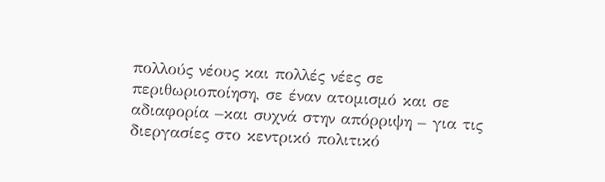πολλούς νέους και πολλές νέες σε περιθωριοποίηση, σε έναν ατομισμό και σε αδιαφορία –και συχνά στην απόρριψη – για τις διεργασίες στο κεντρικό πολιτικό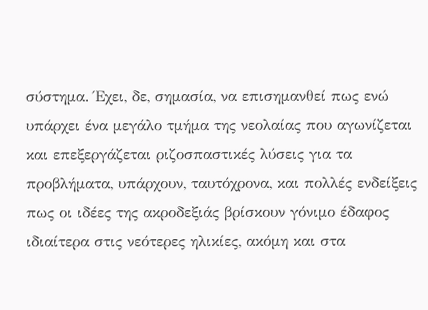σύστημα. Έχει, δε, σημασία, να επισημανθεί πως ενώ υπάρχει ένα μεγάλο τμήμα της νεολαίας που αγωνίζεται και επεξεργάζεται ριζοσπαστικές λύσεις για τα προβλήματα, υπάρχουν, ταυτόχρονα, και πολλές ενδείξεις πως οι ιδέες της ακροδεξιάς βρίσκουν γόνιμο έδαφος ιδιαίτερα στις νεότερες ηλικίες, ακόμη και στα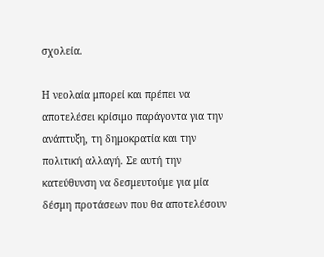σχολεία.

Η νεολαία μπορεί και πρέπει να αποτελέσει κρίσιμο παράγοντα για την ανάπτυξη, τη δημοκρατία και την πολιτική αλλαγή. Σε αυτή την κατεύθυνση να δεσμευτούμε για μία δέσμη προτάσεων που θα αποτελέσουν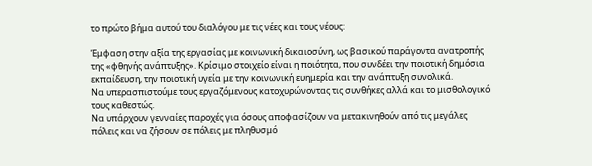το πρώτο βήμα αυτού του διαλόγου με τις νέες και τους νέους:

Έμφαση στην αξία της εργασίας με κοινωνική δικαιοσύνη, ως βασικού παράγοντα ανατροπής της «φθηνής ανάπτυξης». Κρίσιμο στοιχείο είναι η ποιότητα, που συνδέει την ποιοτική δημόσια εκπαίδευση, την ποιοτική υγεία με την κοινωνική ευημερία και την ανάπτυξη συνολικά.
Να υπερασπιστούμε τους εργαζόμενους κατοχυρώνοντας τις συνθήκες αλλά και το μισθολογικό τους καθεστώς.
Να υπάρχουν γενναίες παροχές για όσους αποφασίζουν να μετακινηθούν από τις μεγάλες πόλεις και να ζήσουν σε πόλεις με πληθυσμό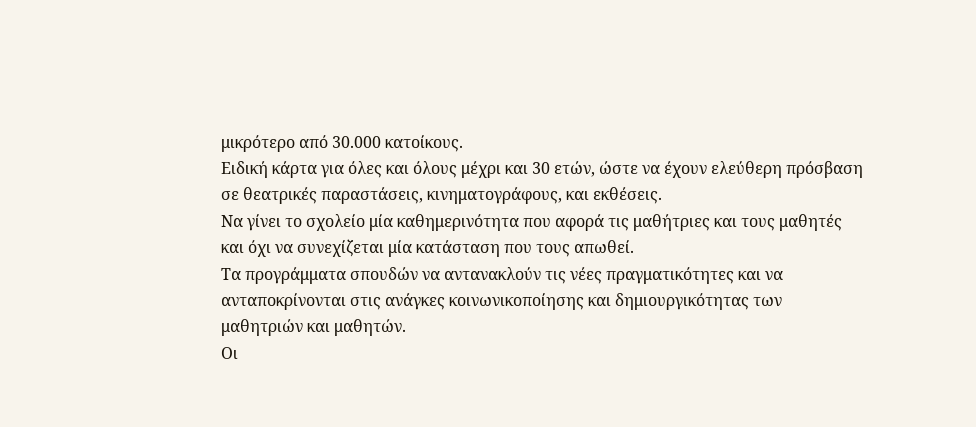μικρότερο από 30.000 κατοίκους.
Ειδική κάρτα για όλες και όλους μέχρι και 30 ετών, ώστε να έχουν ελεύθερη πρόσβαση σε θεατρικές παραστάσεις, κινηματογράφους, και εκθέσεις.
Να γίνει το σχολείο μία καθημερινότητα που αφορά τις μαθήτριες και τους μαθητές και όχι να συνεχίζεται μία κατάσταση που τους απωθεί.
Τα προγράμματα σπουδών να αντανακλούν τις νέες πραγματικότητες και να ανταποκρίνονται στις ανάγκες κοινωνικοποίησης και δημιουργικότητας των μαθητριών και μαθητών.
Οι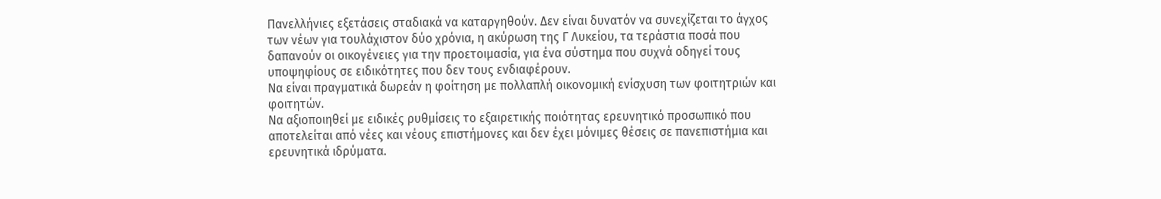Πανελλήνιες εξετάσεις σταδιακά να καταργηθούν. Δεν είναι δυνατόν να συνεχίζεται το άγχος των νέων για τουλάχιστον δύο χρόνια, η ακύρωση της Γ Λυκείου, τα τεράστια ποσά που δαπανούν οι οικογένειες για την προετοιμασία, για ένα σύστημα που συχνά οδηγεί τους υποψηφίους σε ειδικότητες που δεν τους ενδιαφέρουν.
Να είναι πραγματικά δωρεάν η φοίτηση με πολλαπλή οικονομική ενίσχυση των φοιτητριών και φοιτητών.
Να αξιοποιηθεί με ειδικές ρυθμίσεις το εξαιρετικής ποιότητας ερευνητικό προσωπικό που αποτελείται από νέες και νέους επιστήμονες και δεν έχει μόνιμες θέσεις σε πανεπιστήμια και ερευνητικά ιδρύματα.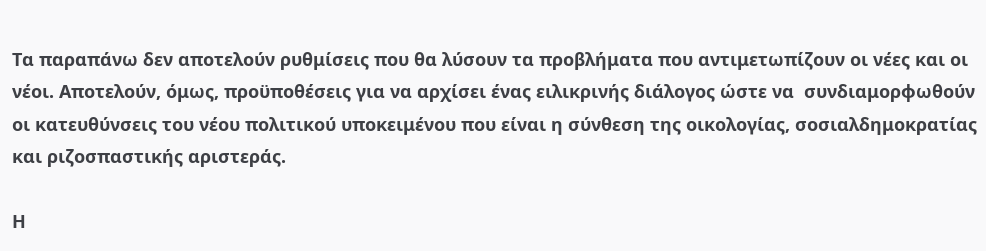Τα παραπάνω δεν αποτελούν ρυθμίσεις που θα λύσουν τα προβλήματα που αντιμετωπίζουν οι νέες και οι νέοι. Αποτελούν, όμως, προϋποθέσεις για να αρχίσει ένας ειλικρινής διάλογος ώστε να  συνδιαμορφωθούν οι κατευθύνσεις του νέου πολιτικού υποκειμένου που είναι η σύνθεση της οικολογίας, σοσιαλδημοκρατίας και ριζοσπαστικής αριστεράς.

Η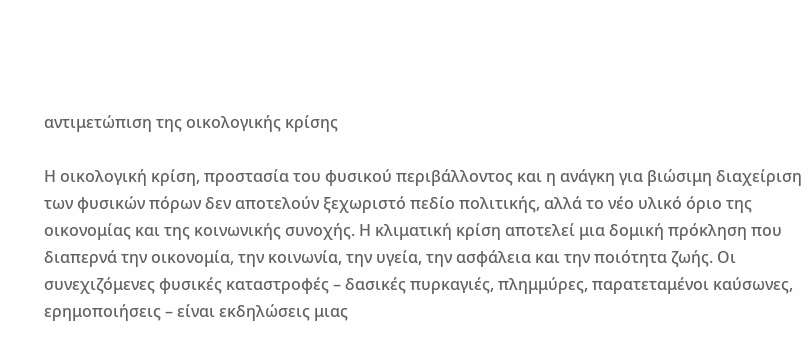αντιμετώπιση της οικολογικής κρίσης

Η οικολογική κρίση, προστασία του φυσικού περιβάλλοντος και η ανάγκη για βιώσιμη διαχείριση των φυσικών πόρων δεν αποτελούν ξεχωριστό πεδίο πολιτικής, αλλά το νέο υλικό όριο της οικονομίας και της κοινωνικής συνοχής. Η κλιματική κρίση αποτελεί μια δομική πρόκληση που διαπερνά την οικονομία, την κοινωνία, την υγεία, την ασφάλεια και την ποιότητα ζωής. Οι συνεχιζόμενες φυσικές καταστροφές – δασικές πυρκαγιές, πλημμύρες, παρατεταμένοι καύσωνες, ερημοποιήσεις – είναι εκδηλώσεις μιας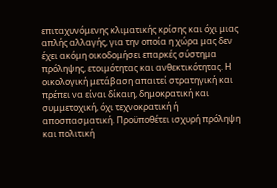επιταχυνόμενης κλιματικής κρίσης και όχι μιας απλής αλλαγής, για την οποία η χώρα μας δεν έχει ακόμη οικοδομήσει επαρκές σύστημα πρόληψης, ετοιμότητας και ανθεκτικότητας. Η οικολογική μετάβαση απαιτεί στρατηγική και πρέπει να είναι δίκαιη, δημοκρατική και συμμετοχική, όχι τεχνοκρατική ή αποσπασματική. Προϋποθέτει ισχυρή πρόληψη και πολιτική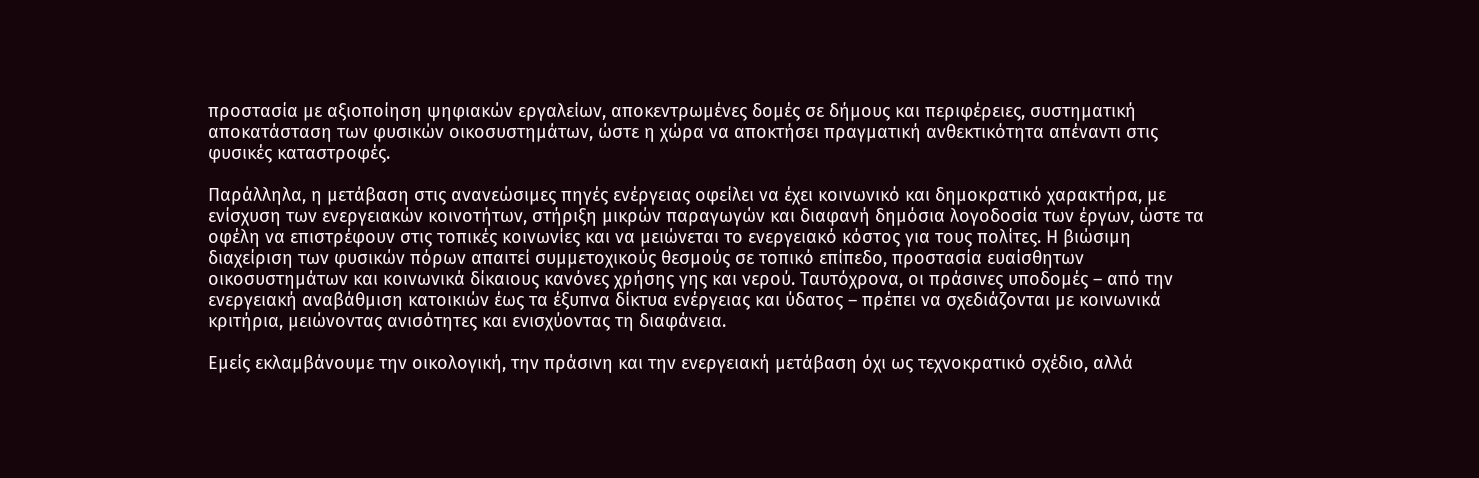προστασία με αξιοποίηση ψηφιακών εργαλείων, αποκεντρωμένες δομές σε δήμους και περιφέρειες, συστηματική αποκατάσταση των φυσικών οικοσυστημάτων, ώστε η χώρα να αποκτήσει πραγματική ανθεκτικότητα απέναντι στις φυσικές καταστροφές.

Παράλληλα, η μετάβαση στις ανανεώσιμες πηγές ενέργειας οφείλει να έχει κοινωνικό και δημοκρατικό χαρακτήρα, με ενίσχυση των ενεργειακών κοινοτήτων, στήριξη μικρών παραγωγών και διαφανή δημόσια λογοδοσία των έργων, ώστε τα οφέλη να επιστρέφουν στις τοπικές κοινωνίες και να μειώνεται το ενεργειακό κόστος για τους πολίτες. Η βιώσιμη διαχείριση των φυσικών πόρων απαιτεί συμμετοχικούς θεσμούς σε τοπικό επίπεδο, προστασία ευαίσθητων οικοσυστημάτων και κοινωνικά δίκαιους κανόνες χρήσης γης και νερού. Ταυτόχρονα, οι πράσινες υποδομές – από την ενεργειακή αναβάθμιση κατοικιών έως τα έξυπνα δίκτυα ενέργειας και ύδατος – πρέπει να σχεδιάζονται με κοινωνικά κριτήρια, μειώνοντας ανισότητες και ενισχύοντας τη διαφάνεια.

Εμείς εκλαμβάνουμε την οικολογική, την πράσινη και την ενεργειακή μετάβαση όχι ως τεχνοκρατικό σχέδιο, αλλά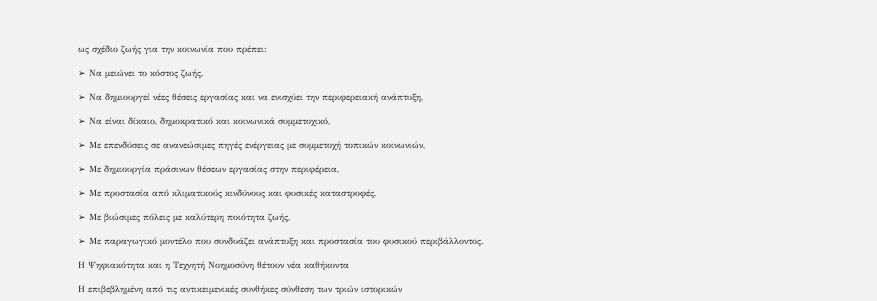ως σχέδιο ζωής για την κοινωνία που πρέπει:

➢ Να μειώνει το κόστος ζωής,

➢ Να δημιουργεί νέες θέσεις εργασίας και να ενισχύει την περιφερειακή ανάπτυξη,

➢ Να είναι δίκαιο, δημοκρατικό και κοινωνικά συμμετοχικό,

➢ Με επενδύσεις σε ανανεώσιμες πηγές ενέργειας με συμμετοχή τοπικών κοινωνιών,

➢ Με δημιουργία πράσινων θέσεων εργασίας στην περιφέρεια,

➢ Με προστασία από κλιματικούς κινδύνους και φυσικές καταστροφές,

➢ Με βιώσιμες πόλεις με καλύτερη ποιότητα ζωής,

➢ Με παραγωγικό μοντέλο που συνδυάζει ανάπτυξη και προστασία του φυσικού περιβάλλοντος.

Η Ψηφιακότητα και η Τεχνητή Νοημοσύνη θέτουν νέα καθήκοντα

Η επιβεβλημένη από τις αντικειμενικές συνθήκες σύνθεση των τριών ιστορικών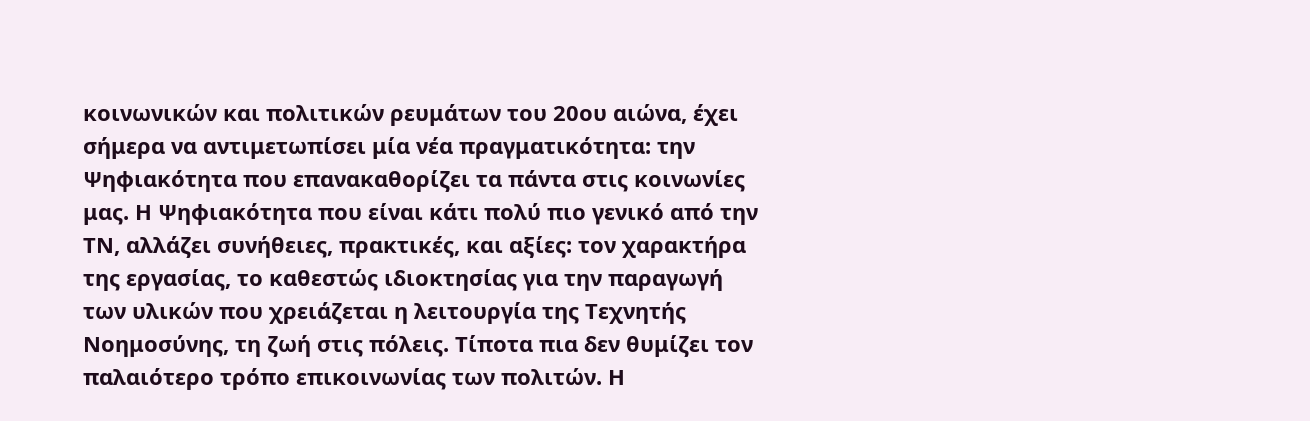κοινωνικών και πολιτικών ρευμάτων του 20ου αιώνα, έχει σήμερα να αντιμετωπίσει μία νέα πραγματικότητα: την Ψηφιακότητα που επανακαθορίζει τα πάντα στις κοινωνίες μας. Η Ψηφιακότητα που είναι κάτι πολύ πιο γενικό από την ΤΝ, αλλάζει συνήθειες, πρακτικές, και αξίες: τον χαρακτήρα της εργασίας, το καθεστώς ιδιοκτησίας για την παραγωγή των υλικών που χρειάζεται η λειτουργία της Τεχνητής Νοημοσύνης, τη ζωή στις πόλεις. Τίποτα πια δεν θυμίζει τον παλαιότερο τρόπο επικοινωνίας των πολιτών. Η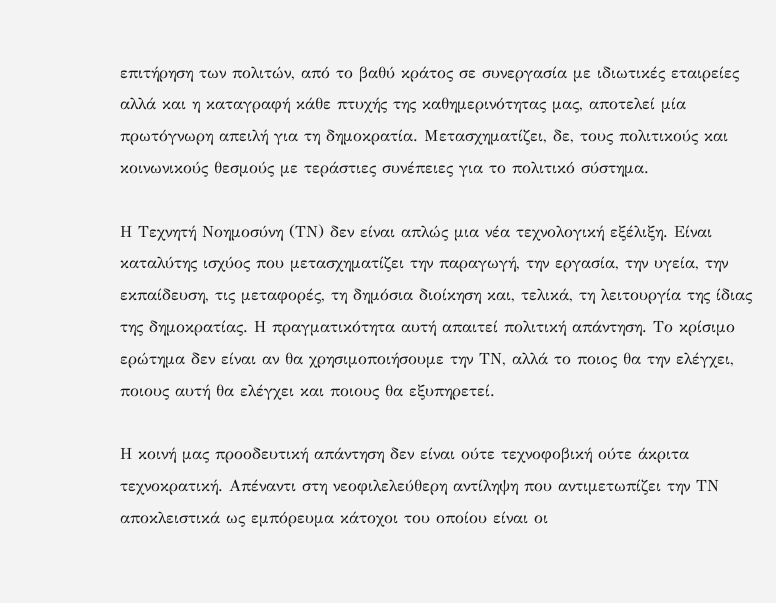επιτήρηση των πολιτών, από το βαθύ κράτος σε συνεργασία με ιδιωτικές εταιρείες αλλά και η καταγραφή κάθε πτυχής της καθημερινότητας μας, αποτελεί μία πρωτόγνωρη απειλή για τη δημοκρατία. Μετασχηματίζει, δε, τους πολιτικούς και κοινωνικούς θεσμούς με τεράστιες συνέπειες για το πολιτικό σύστημα.

Η Τεχνητή Νοημοσύνη (ΤΝ) δεν είναι απλώς μια νέα τεχνολογική εξέλιξη. Είναι καταλύτης ισχύος που μετασχηματίζει την παραγωγή, την εργασία, την υγεία, την εκπαίδευση, τις μεταφορές, τη δημόσια διοίκηση και, τελικά, τη λειτουργία της ίδιας της δημοκρατίας. Η πραγματικότητα αυτή απαιτεί πολιτική απάντηση. Το κρίσιμο ερώτημα δεν είναι αν θα χρησιμοποιήσουμε την ΤΝ, αλλά το ποιος θα την ελέγχει, ποιους αυτή θα ελέγχει και ποιους θα εξυπηρετεί.

Η κοινή μας προοδευτική απάντηση δεν είναι ούτε τεχνοφοβική ούτε άκριτα τεχνοκρατική. Απέναντι στη νεοφιλελεύθερη αντίληψη που αντιμετωπίζει την ΤΝ αποκλειστικά ως εμπόρευμα κάτοχοι του οποίου είναι οι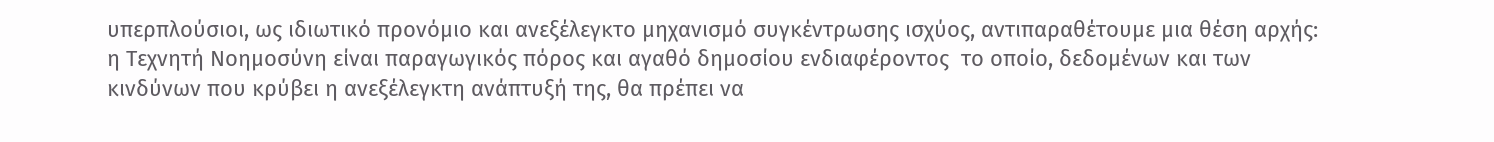υπερπλούσιοι, ως ιδιωτικό προνόμιο και ανεξέλεγκτο μηχανισμό συγκέντρωσης ισχύος, αντιπαραθέτουμε μια θέση αρχής: η Τεχνητή Νοημοσύνη είναι παραγωγικός πόρος και αγαθό δημοσίου ενδιαφέροντος  το οποίο, δεδομένων και των κινδύνων που κρύβει η ανεξέλεγκτη ανάπτυξή της, θα πρέπει να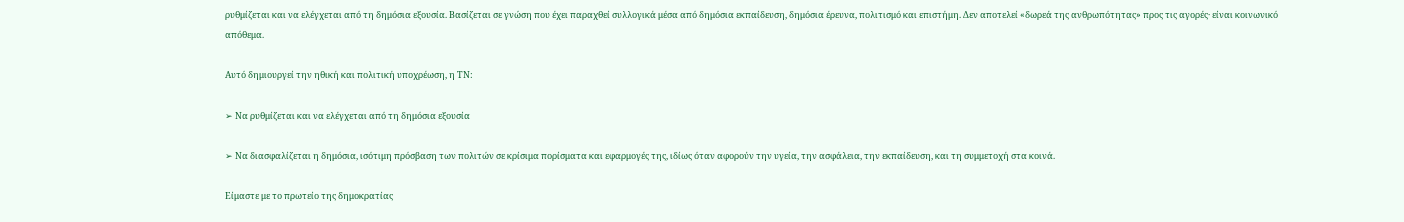ρυθμίζεται και να ελέγχεται από τη δημόσια εξουσία. Βασίζεται σε γνώση που έχει παραχθεί συλλογικά μέσα από δημόσια εκπαίδευση, δημόσια έρευνα, πολιτισμό και επιστήμη. Δεν αποτελεί «δωρεά της ανθρωπότητας» προς τις αγορές· είναι κοινωνικό απόθεμα.

Αυτό δημιουργεί την ηθική και πολιτική υποχρέωση, η ΤΝ:

➢ Να ρυθμίζεται και να ελέγχεται από τη δημόσια εξουσία

➢ Να διασφαλίζεται η δημόσια, ισότιμη πρόσβαση των πολιτών σε κρίσιμα πορίσματα και εφαρμογές της, ιδίως όταν αφορούν την υγεία, την ασφάλεια, την εκπαίδευση, και τη συμμετοχή στα κοινά.

Είμαστε με το πρωτείο της δημοκρατίας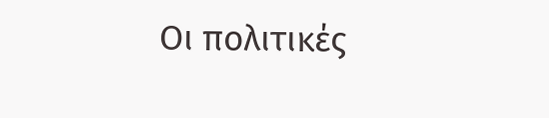Οι πολιτικές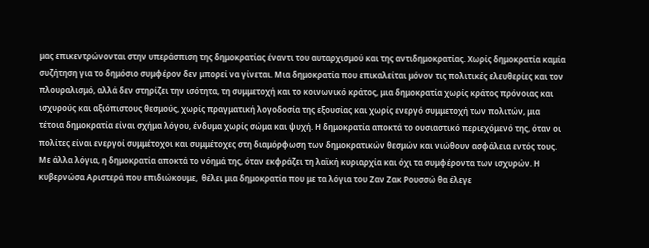μας επικεντρώνονται στην υπεράσπιση της δημοκρατίας έναντι του αυταρχισμού και της αντιδημοκρατίας. Χωρίς δημοκρατία καμία συζήτηση για το δημόσιο συμφέρον δεν μπορεί να γίνεται. Μια δημοκρατία που επικαλείται μόνον τις πολιτικές ελευθερίες και τον πλουραλισμό, αλλά δεν στηρίζει την ισότητα, τη συμμετοχή και το κοινωνικό κράτος, μια δημοκρατία χωρίς κράτος πρόνοιας και ισχυρούς και αξιόπιστους θεσμούς, χωρίς πραγματική λογοδοσία της εξουσίας και χωρίς ενεργό συμμετοχή των πολιτών, μια τέτοια δημοκρατία είναι σχήμα λόγου, ένδυμα χωρίς σώμα και ψυχή. Η δημοκρατία αποκτά το ουσιαστικό περιεχόμενό της, όταν οι πολίτες είναι ενεργοί συμμέτοχοι και συμμέτοχες στη διαμόρφωση των δημοκρατικών θεσμών και νιώθουν ασφάλεια εντός τους. Με άλλα λόγια, η δημοκρατία αποκτά το νόημά της, όταν εκφράζει τη λαϊκή κυριαρχία και όχι τα συμφέροντα των ισχυρών. Η  κυβερνώσα Αριστερά που επιδιώκουμε,  θέλει μια δημοκρατία που με τα λόγια του Ζαν Ζακ Ρουσσώ θα έλεγε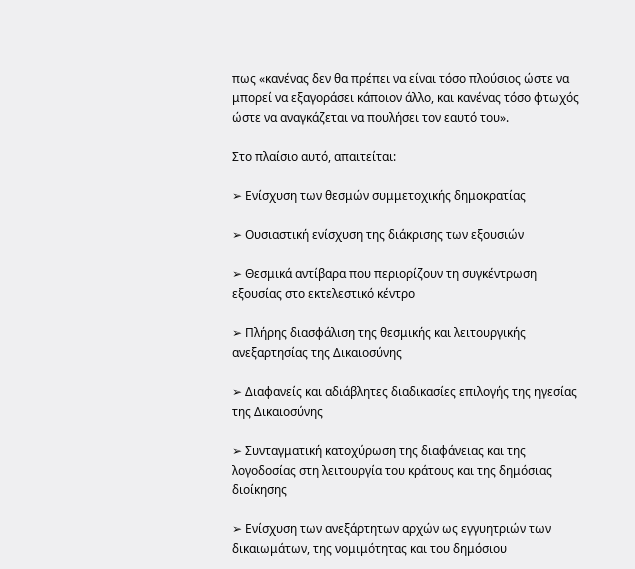πως «κανένας δεν θα πρέπει να είναι τόσο πλούσιος ώστε να μπορεί να εξαγοράσει κάποιον άλλο, και κανένας τόσο φτωχός ώστε να αναγκάζεται να πουλήσει τον εαυτό του».

Στο πλαίσιο αυτό, απαιτείται:

➢ Ενίσχυση των θεσμών συμμετοχικής δημοκρατίας

➢ Ουσιαστική ενίσχυση της διάκρισης των εξουσιών

➢ Θεσμικά αντίβαρα που περιορίζουν τη συγκέντρωση εξουσίας στο εκτελεστικό κέντρο

➢ Πλήρης διασφάλιση της θεσμικής και λειτουργικής ανεξαρτησίας της Δικαιοσύνης

➢ Διαφανείς και αδιάβλητες διαδικασίες επιλογής της ηγεσίας της Δικαιοσύνης

➢ Συνταγματική κατοχύρωση της διαφάνειας και της λογοδοσίας στη λειτουργία του κράτους και της δημόσιας διοίκησης

➢ Ενίσχυση των ανεξάρτητων αρχών ως εγγυητριών των δικαιωμάτων, της νομιμότητας και του δημόσιου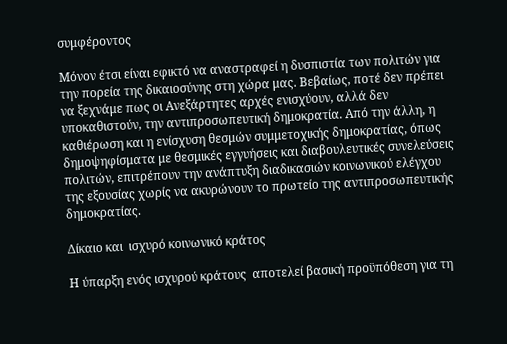συμφέροντος

Μόνον έτσι είναι εφικτό να αναστραφεί η δυσπιστία των πολιτών για την πορεία της δικαιοσύνης στη χώρα μας. Βεβαίως, ποτέ δεν πρέπει να ξεχνάμε πως οι Ανεξάρτητες αρχές ενισχύουν, αλλά δεν υποκαθιστούν, την αντιπροσωπευτική δημοκρατία. Από την άλλη, η καθιέρωση και η ενίσχυση θεσμών συμμετοχικής δημοκρατίας, όπως δημοψηφίσματα με θεσμικές εγγυήσεις και διαβουλευτικές συνελεύσεις πολιτών, επιτρέπουν την ανάπτυξη διαδικασιών κοινωνικού ελέγχου της εξουσίας χωρίς να ακυρώνουν το πρωτείο της αντιπροσωπευτικής δημοκρατίας.

Δίκαιο και  ισχυρό κοινωνικό κράτος

Η ύπαρξη ενός ισχυρού κράτους  αποτελεί βασική προϋπόθεση για τη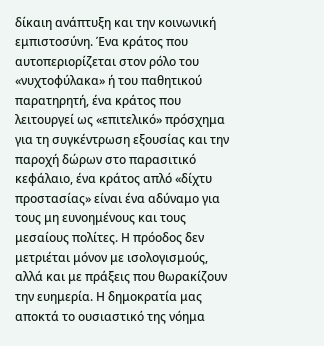δίκαιη ανάπτυξη και την κοινωνική εμπιστοσύνη. Ένα κράτος που αυτοπεριορίζεται στον ρόλο του «νυχτοφύλακα» ή του παθητικού παρατηρητή, ένα κράτος που λειτουργεί ως «επιτελικό» πρόσχημα για τη συγκέντρωση εξουσίας και την παροχή δώρων στο παρασιτικό κεφάλαιο, ένα κράτος απλό «δίχτυ προστασίας» είναι ένα αδύναμο για τους μη ευνοημένους και τους μεσαίους πολίτες. Η πρόοδος δεν μετριέται μόνον με ισολογισμούς, αλλά και με πράξεις που θωρακίζουν την ευημερία. Η δημοκρατία μας αποκτά το ουσιαστικό της νόημα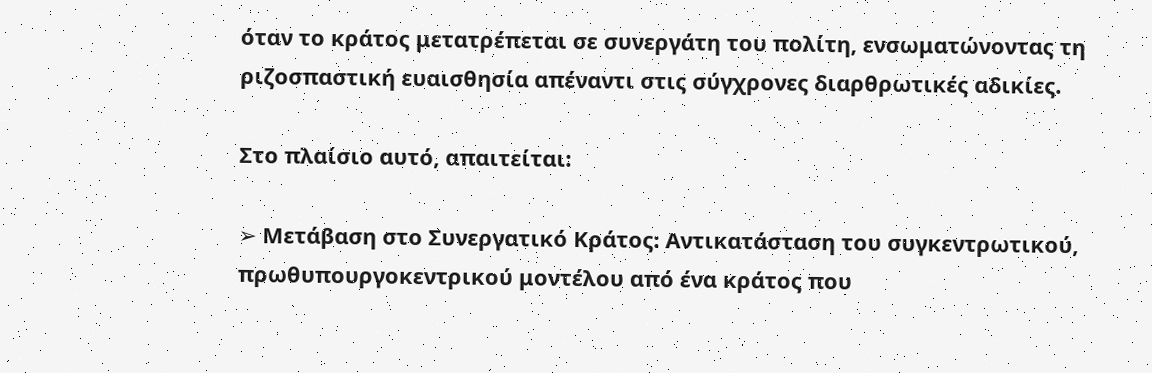όταν το κράτος μετατρέπεται σε συνεργάτη του πολίτη, ενσωματώνοντας τη ριζοσπαστική ευαισθησία απέναντι στις σύγχρονες διαρθρωτικές αδικίες.

Στο πλαίσιο αυτό, απαιτείται:

➢ Μετάβαση στο Συνεργατικό Κράτος: Αντικατάσταση του συγκεντρωτικού, πρωθυπουργοκεντρικού μοντέλου από ένα κράτος που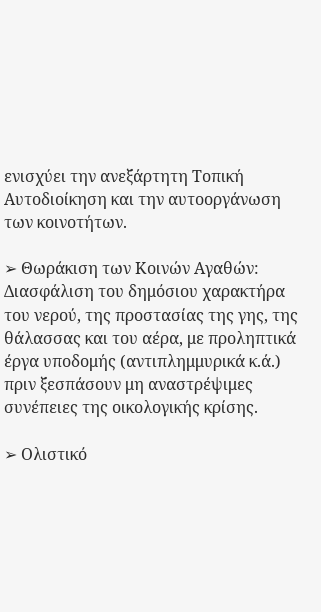ενισχύει την ανεξάρτητη Τοπική Αυτοδιοίκηση και την αυτοοργάνωση των κοινοτήτων.

➢ Θωράκιση των Κοινών Αγαθών: Διασφάλιση του δημόσιου χαρακτήρα του νερού, της προστασίας της γης, της θάλασσας και του αέρα, με προληπτικά έργα υποδομής (αντιπλημμυρικά κ.ά.) πριν ξεσπάσουν μη αναστρέψιμες συνέπειες της οικολογικής κρίσης.

➢ Ολιστικό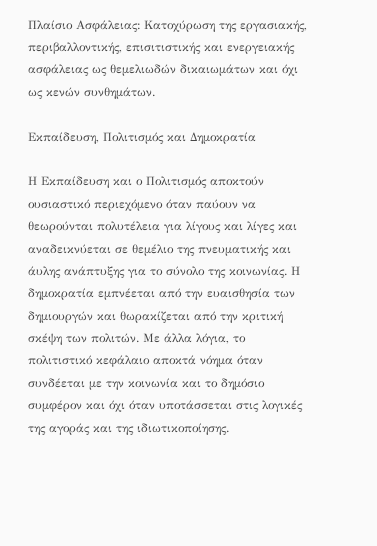Πλαίσιο Ασφάλειας: Κατοχύρωση της εργασιακής, περιβαλλοντικής, επισιτιστικής και ενεργειακής ασφάλειας ως θεμελιωδών δικαιωμάτων και όχι ως κενών συνθημάτων.

Εκπαίδευση, Πολιτισμός και Δημοκρατία

Η Εκπαίδευση και ο Πολιτισμός αποκτούν ουσιαστικό περιεχόμενο όταν παύουν να θεωρούνται πολυτέλεια για λίγους και λίγες και αναδεικνύεται σε θεμέλιο της πνευματικής και άυλης ανάπτυξης για το σύνολο της κοινωνίας. Η δημοκρατία εμπνέεται από την ευαισθησία των δημιουργών και θωρακίζεται από την κριτική σκέψη των πολιτών. Με άλλα λόγια, το πολιτιστικό κεφάλαιο αποκτά νόημα όταν συνδέεται με την κοινωνία και το δημόσιο συμφέρον και όχι όταν υποτάσσεται στις λογικές της αγοράς και της ιδιωτικοποίησης.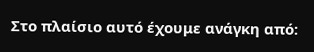Στο πλαίσιο αυτό έχουμε ανάγκη από: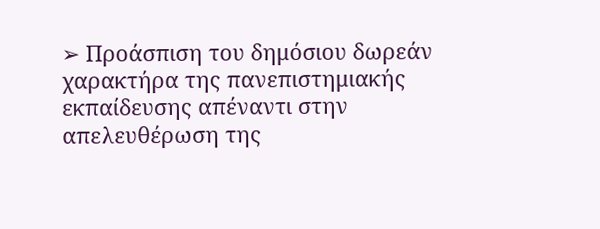➢ Προάσπιση του δημόσιου δωρεάν χαρακτήρα της πανεπιστημιακής εκπαίδευσης απέναντι στην απελευθέρωση της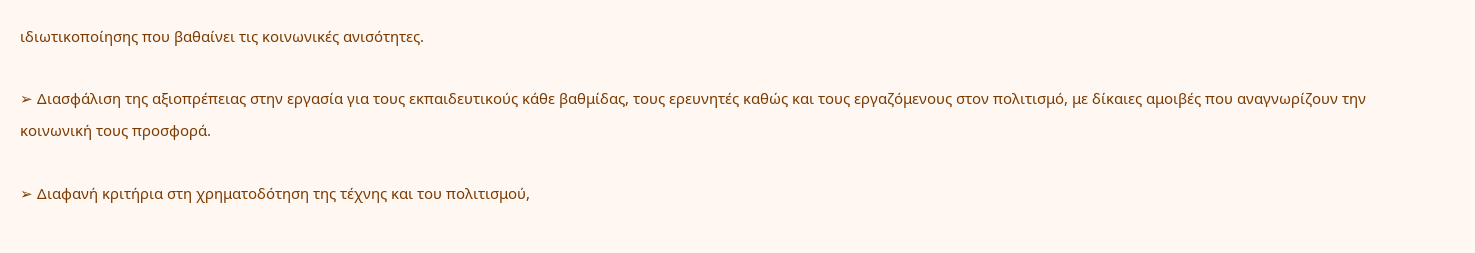ιδιωτικοποίησης που βαθαίνει τις κοινωνικές ανισότητες.

➢ Διασφάλιση της αξιοπρέπειας στην εργασία για τους εκπαιδευτικούς κάθε βαθμίδας, τους ερευνητές καθώς και τους εργαζόμενους στον πολιτισμό, με δίκαιες αμοιβές που αναγνωρίζουν την κοινωνική τους προσφορά.

➢ Διαφανή κριτήρια στη χρηματοδότηση της τέχνης και του πολιτισμού,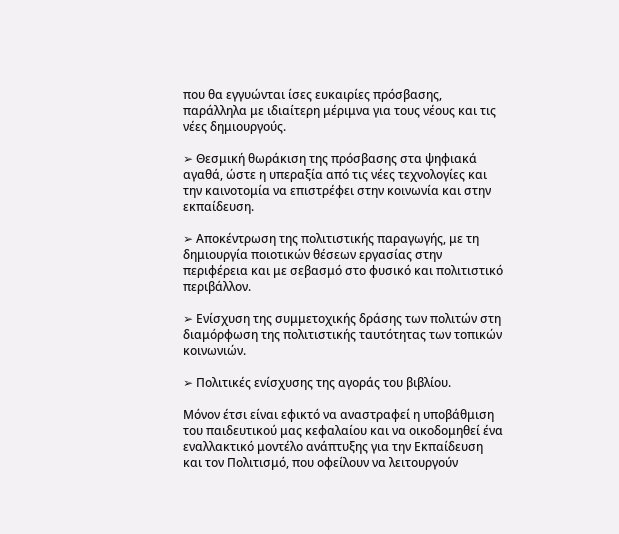που θα εγγυώνται ίσες ευκαιρίες πρόσβασης, παράλληλα με ιδιαίτερη μέριμνα για τους νέους και τις νέες δημιουργούς.

➢ Θεσμική θωράκιση της πρόσβασης στα ψηφιακά αγαθά, ώστε η υπεραξία από τις νέες τεχνολογίες και την καινοτομία να επιστρέφει στην κοινωνία και στην εκπαίδευση.

➢ Αποκέντρωση της πολιτιστικής παραγωγής, με τη δημιουργία ποιοτικών θέσεων εργασίας στην περιφέρεια και με σεβασμό στο φυσικό και πολιτιστικό περιβάλλον.

➢ Ενίσχυση της συμμετοχικής δράσης των πολιτών στη διαμόρφωση της πολιτιστικής ταυτότητας των τοπικών κοινωνιών.

➢ Πολιτικές ενίσχυσης της αγοράς του βιβλίου.

Μόνον έτσι είναι εφικτό να αναστραφεί η υποβάθμιση του παιδευτικού μας κεφαλαίου και να οικοδομηθεί ένα εναλλακτικό μοντέλο ανάπτυξης για την Εκπαίδευση και τον Πολιτισμό, που οφείλουν να λειτουργούν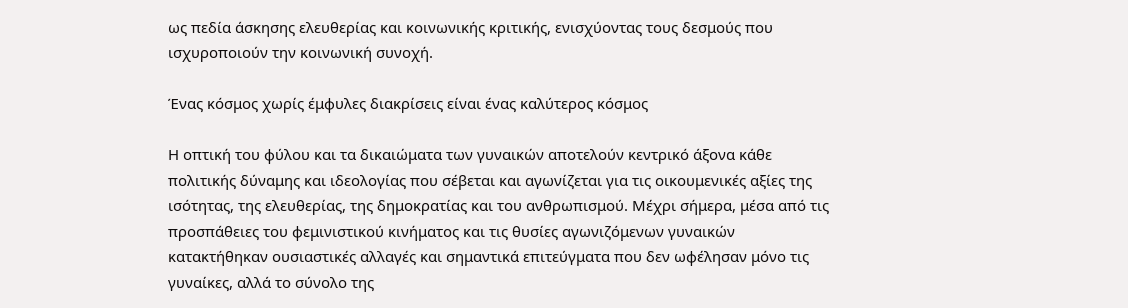ως πεδία άσκησης ελευθερίας και κοινωνικής κριτικής, ενισχύοντας τους δεσμούς που ισχυροποιούν την κοινωνική συνοχή.

Ένας κόσμος χωρίς έμφυλες διακρίσεις είναι ένας καλύτερος κόσμος

Η οπτική του φύλου και τα δικαιώματα των γυναικών αποτελούν κεντρικό άξονα κάθε πολιτικής δύναμης και ιδεολογίας που σέβεται και αγωνίζεται για τις οικουμενικές αξίες της ισότητας, της ελευθερίας, της δημοκρατίας και του ανθρωπισμού. Μέχρι σήμερα, μέσα από τις προσπάθειες του φεμινιστικού κινήματος και τις θυσίες αγωνιζόμενων γυναικών κατακτήθηκαν ουσιαστικές αλλαγές και σημαντικά επιτεύγματα που δεν ωφέλησαν μόνο τις γυναίκες, αλλά το σύνολο της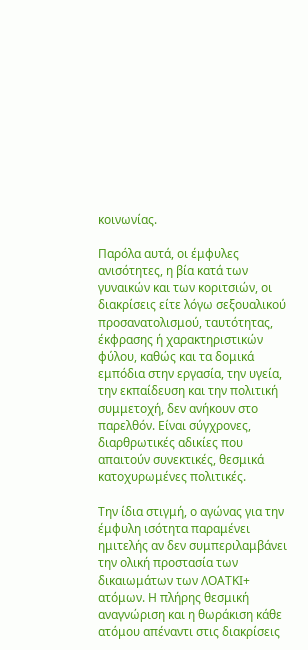κοινωνίας.

Παρόλα αυτά, οι έμφυλες ανισότητες, η βία κατά των γυναικών και των κοριτσιών, οι διακρίσεις είτε λόγω σεξουαλικού προσανατολισμού, ταυτότητας, έκφρασης ή χαρακτηριστικών φύλου, καθώς και τα δομικά εμπόδια στην εργασία, την υγεία, την εκπαίδευση και την πολιτική συμμετοχή, δεν ανήκουν στο παρελθόν. Είναι σύγχρονες, διαρθρωτικές αδικίες που απαιτούν συνεκτικές, θεσμικά κατοχυρωμένες πολιτικές.

Την ίδια στιγμή, ο αγώνας για την έμφυλη ισότητα παραμένει ημιτελής αν δεν συμπεριλαμβάνει την ολική προστασία των δικαιωμάτων των ΛΟΑΤΚΙ+ ατόμων. Η πλήρης θεσμική αναγνώριση και η θωράκιση κάθε ατόμου απέναντι στις διακρίσεις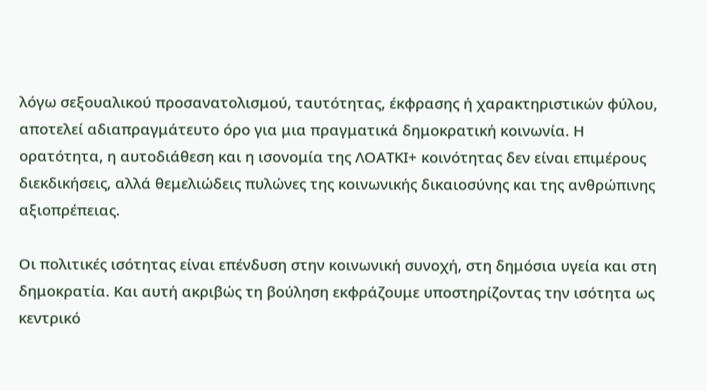λόγω σεξουαλικού προσανατολισμού, ταυτότητας, έκφρασης ή χαρακτηριστικών φύλου, αποτελεί αδιαπραγμάτευτο όρο για μια πραγματικά δημοκρατική κοινωνία. Η ορατότητα, η αυτοδιάθεση και η ισονομία της ΛΟΑΤΚΙ+ κοινότητας δεν είναι επιμέρους διεκδικήσεις, αλλά θεμελιώδεις πυλώνες της κοινωνικής δικαιοσύνης και της ανθρώπινης αξιοπρέπειας.

Οι πολιτικές ισότητας είναι επένδυση στην κοινωνική συνοχή, στη δημόσια υγεία και στη δημοκρατία. Και αυτή ακριβώς τη βούληση εκφράζουμε υποστηρίζοντας την ισότητα ως κεντρικό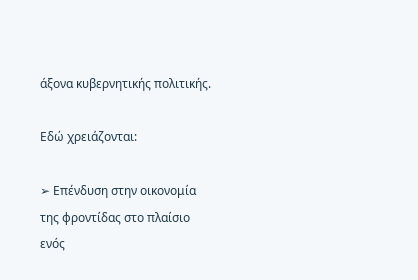άξονα κυβερνητικής πολιτικής.

Εδώ χρειάζονται:

➢ Επένδυση στην οικονομία της φροντίδας στο πλαίσιο ενός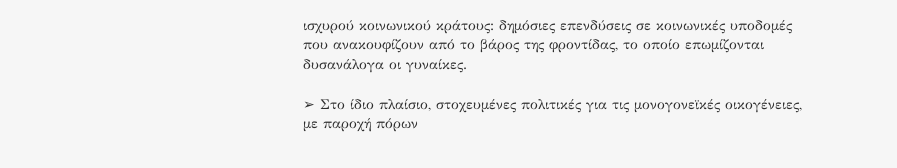ισχυρού κοινωνικού κράτους: δημόσιες επενδύσεις σε κοινωνικές υποδομές που ανακουφίζουν από το βάρος της φροντίδας, το οποίο επωμίζονται δυσανάλογα οι γυναίκες.

➢ Στο ίδιο πλαίσιο, στοχευμένες πολιτικές για τις μονογονεϊκές οικογένειες, με παροχή πόρων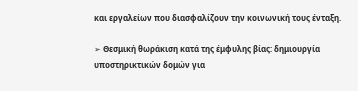και εργαλείων που διασφαλίζουν την κοινωνική τους ένταξη.

➢ Θεσμική θωράκιση κατά της έμφυλης βίας: δημιουργία υποστηρικτικών δομών για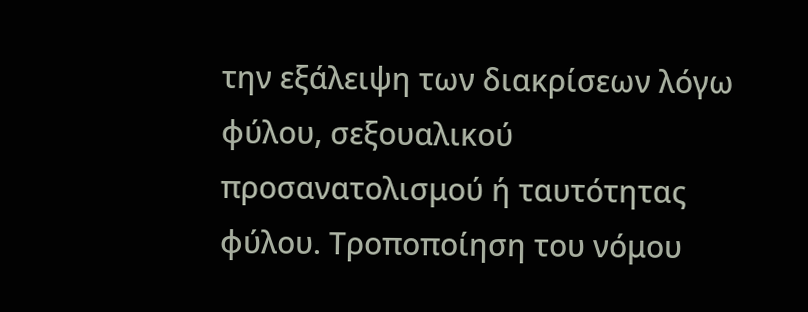την εξάλειψη των διακρίσεων λόγω φύλου, σεξουαλικού προσανατολισμού ή ταυτότητας φύλου. Τροποποίηση του νόμου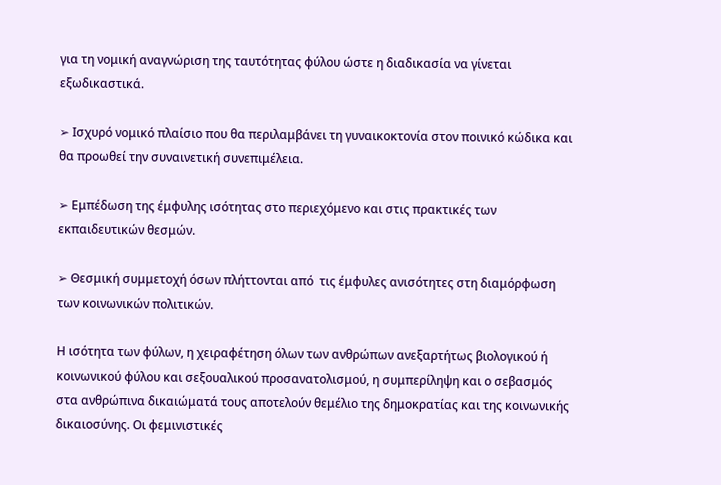για τη νομική αναγνώριση της ταυτότητας φύλου ώστε η διαδικασία να γίνεται εξωδικαστικά.

➢ Ισχυρό νομικό πλαίσιο που θα περιλαμβάνει τη γυναικοκτονία στον ποινικό κώδικα και θα προωθεί την συναινετική συνεπιμέλεια.

➢ Εμπέδωση της έμφυλης ισότητας στο περιεχόμενο και στις πρακτικές των εκπαιδευτικών θεσμών.

➢ Θεσμική συμμετοχή όσων πλήττονται από  τις έμφυλες ανισότητες στη διαμόρφωση των κοινωνικών πολιτικών.

Η ισότητα των φύλων, η χειραφέτηση όλων των ανθρώπων ανεξαρτήτως βιολογικού ή κοινωνικού φύλου και σεξουαλικού προσανατολισμού, η συμπερίληψη και ο σεβασμός στα ανθρώπινα δικαιώματά τους αποτελούν θεμέλιο της δημοκρατίας και της κοινωνικής δικαιοσύνης. Οι φεμινιστικές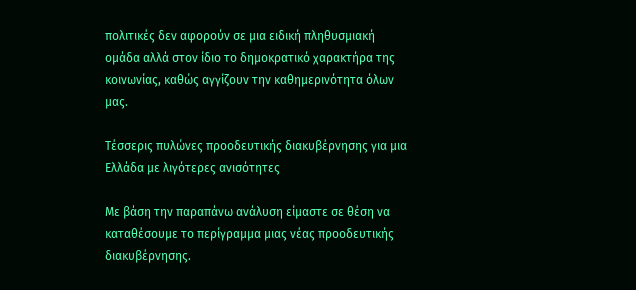πολιτικές δεν αφορούν σε μια ειδική πληθυσμιακή ομάδα αλλά στον ίδιο το δημοκρατικό χαρακτήρα της κοινωνίας, καθώς αγγίζουν την καθημερινότητα όλων μας.

Τέσσερις πυλώνες προοδευτικής διακυβέρνησης για μια Ελλάδα με λιγότερες ανισότητες

Με βάση την παραπάνω ανάλυση είμαστε σε θέση να καταθέσουμε το περίγραμμα μιας νέας προοδευτικής διακυβέρνησης.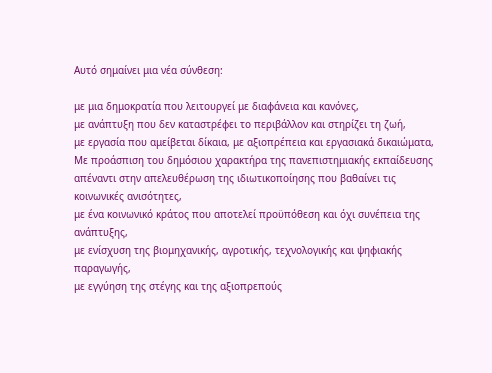Αυτό σημαίνει μια νέα σύνθεση:

με μια δημοκρατία που λειτουργεί με διαφάνεια και κανόνες,
με ανάπτυξη που δεν καταστρέφει το περιβάλλον και στηρίζει τη ζωή,
με εργασία που αμείβεται δίκαια, με αξιοπρέπεια και εργασιακά δικαιώματα,
Με προάσπιση του δημόσιου χαρακτήρα της πανεπιστημιακής εκπαίδευσης απέναντι στην απελευθέρωση της ιδιωτικοποίησης που βαθαίνει τις κοινωνικές ανισότητες,
με ένα κοινωνικό κράτος που αποτελεί προϋπόθεση και όχι συνέπεια της ανάπτυξης,
με ενίσχυση της βιομηχανικής, αγροτικής, τεχνολογικής και ψηφιακής παραγωγής,
με εγγύηση της στέγης και της αξιοπρεπούς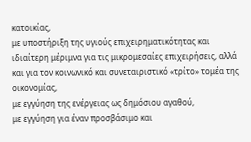κατοικίας,
με υποστήριξη της υγιούς επιχειρηματικότητας και ιδιαίτερη μέριμνα για τις μικρομεσαίες επιχειρήσεις, αλλά και για τον κοινωνικό και συνεταιριστικό «τρίτο» τομέα της οικονομίας,
με εγγύηση της ενέργειας ως δημόσιου αγαθού,
με εγγύηση για έναν προσβάσιμο και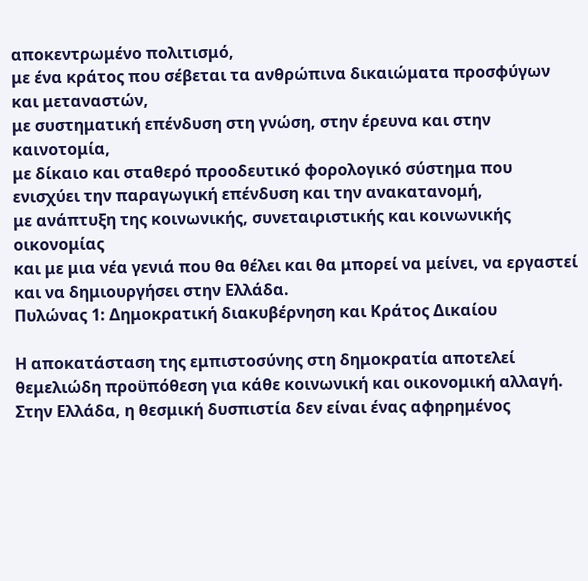αποκεντρωμένο πολιτισμό,
με ένα κράτος που σέβεται τα ανθρώπινα δικαιώματα προσφύγων και μεταναστών,
με συστηματική επένδυση στη γνώση, στην έρευνα και στην καινοτομία,
με δίκαιο και σταθερό προοδευτικό φορολογικό σύστημα που ενισχύει την παραγωγική επένδυση και την ανακατανομή,
με ανάπτυξη της κοινωνικής, συνεταιριστικής και κοινωνικής οικονομίας
και με μια νέα γενιά που θα θέλει και θα μπορεί να μείνει, να εργαστεί και να δημιουργήσει στην Ελλάδα.
Πυλώνας 1: Δημοκρατική διακυβέρνηση και Κράτος Δικαίου

Η αποκατάσταση της εμπιστοσύνης στη δημοκρατία αποτελεί θεμελιώδη προϋπόθεση για κάθε κοινωνική και οικονομική αλλαγή. Στην Ελλάδα, η θεσμική δυσπιστία δεν είναι ένας αφηρημένος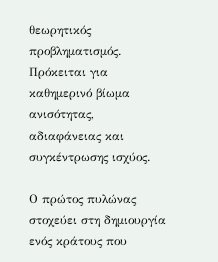θεωρητικός προβληματισμός. Πρόκειται για καθημερινό βίωμα ανισότητας, αδιαφάνειας και συγκέντρωσης ισχύος.

Ο πρώτος πυλώνας στοχεύει στη δημιουργία ενός κράτους που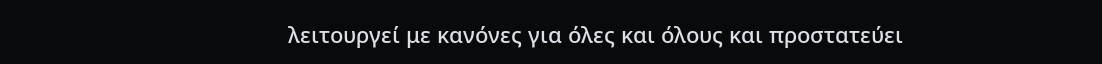λειτουργεί με κανόνες για όλες και όλους και προστατεύει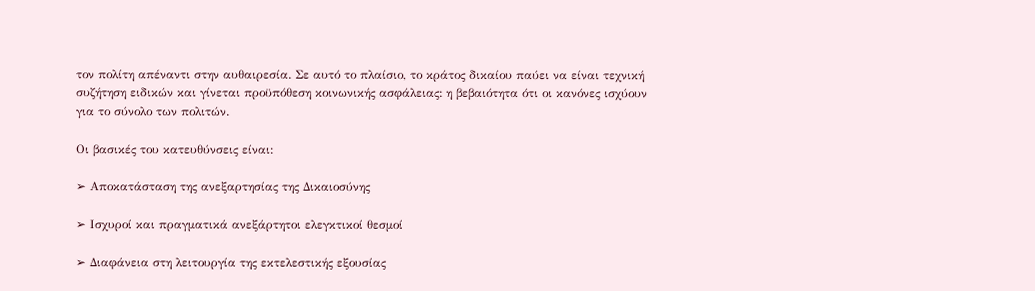τον πολίτη απέναντι στην αυθαιρεσία. Σε αυτό το πλαίσιο, το κράτος δικαίου παύει να είναι τεχνική συζήτηση ειδικών και γίνεται προϋπόθεση κοινωνικής ασφάλειας: η βεβαιότητα ότι οι κανόνες ισχύουν για το σύνολο των πολιτών.

Οι βασικές του κατευθύνσεις είναι:

➢ Αποκατάσταση της ανεξαρτησίας της Δικαιοσύνης

➢ Ισχυροί και πραγματικά ανεξάρτητοι ελεγκτικοί θεσμοί

➢ Διαφάνεια στη λειτουργία της εκτελεστικής εξουσίας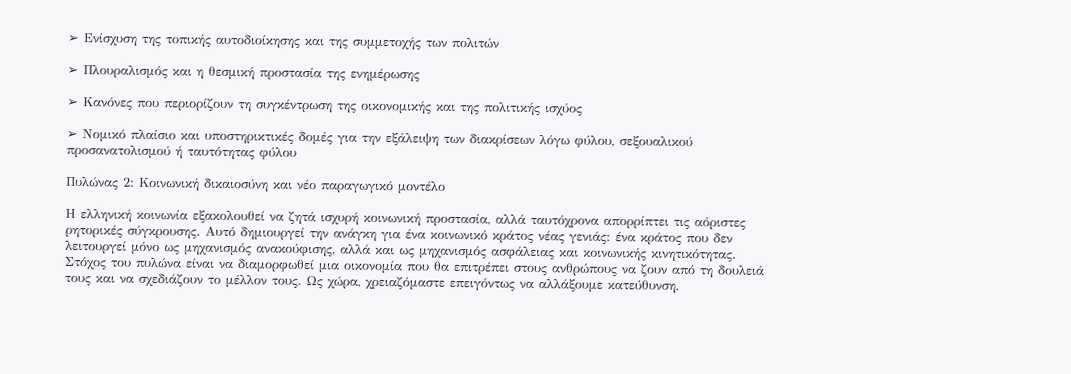➢ Ενίσχυση της τοπικής αυτοδιοίκησης και της συμμετοχής των πολιτών

➢ Πλουραλισμός και η θεσμική προστασία της ενημέρωσης

➢ Κανόνες που περιορίζουν τη συγκέντρωση της οικονομικής και της πολιτικής ισχύος

➢ Νομικό πλαίσιο και υποστηρικτικές δομές για την εξάλειψη των διακρίσεων λόγω φύλου, σεξουαλικού προσανατολισμού ή ταυτότητας φύλου

Πυλώνας 2: Κοινωνική δικαιοσύνη και νέο παραγωγικό μοντέλο

Η ελληνική κοινωνία εξακολουθεί να ζητά ισχυρή κοινωνική προστασία, αλλά ταυτόχρονα απορρίπτει τις αόριστες ρητορικές σύγκρουσης. Αυτό δημιουργεί την ανάγκη για ένα κοινωνικό κράτος νέας γενιάς: ένα κράτος που δεν λειτουργεί μόνο ως μηχανισμός ανακούφισης, αλλά και ως μηχανισμός ασφάλειας και κοινωνικής κινητικότητας. Στόχος του πυλώνα είναι να διαμορφωθεί μια οικονομία που θα επιτρέπει στους ανθρώπους να ζουν από τη δουλειά τους και να σχεδιάζουν το μέλλον τους. Ως χώρα, χρειαζόμαστε επειγόντως να αλλάξουμε κατεύθυνση,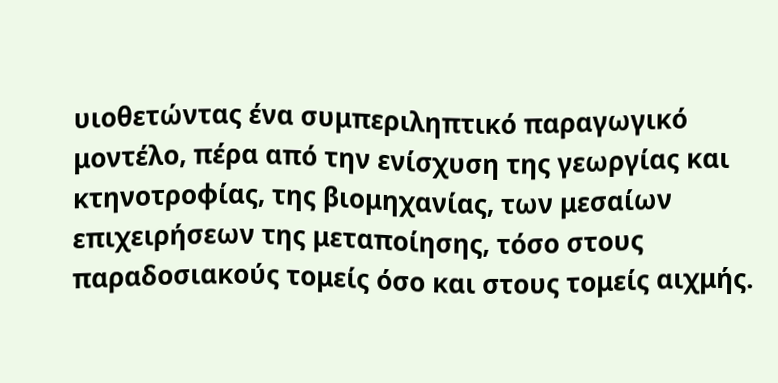υιοθετώντας ένα συμπεριληπτικό παραγωγικό μοντέλο, πέρα από την ενίσχυση της γεωργίας και κτηνοτροφίας, της βιομηχανίας, των μεσαίων επιχειρήσεων της μεταποίησης, τόσο στους παραδοσιακούς τομείς όσο και στους τομείς αιχμής.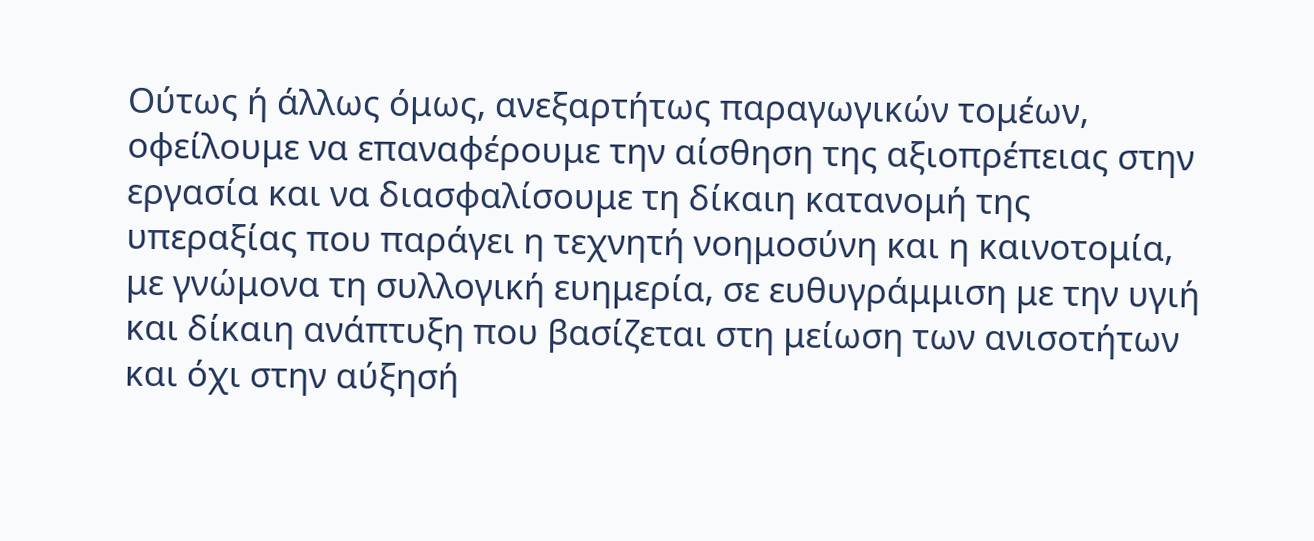Ούτως ή άλλως όμως, ανεξαρτήτως παραγωγικών τομέων, οφείλουμε να επαναφέρουμε την αίσθηση της αξιοπρέπειας στην εργασία και να διασφαλίσουμε τη δίκαιη κατανομή της υπεραξίας που παράγει η τεχνητή νοημοσύνη και η καινοτομία, με γνώμονα τη συλλογική ευημερία, σε ευθυγράμμιση με την υγιή και δίκαιη ανάπτυξη που βασίζεται στη μείωση των ανισοτήτων και όχι στην αύξησή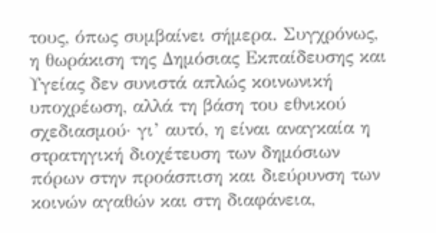τους, όπως συμβαίνει σήμερα. Συγχρόνως, η θωράκιση της Δημόσιας Εκπαίδευσης και Υγείας δεν συνιστά απλώς κοινωνική υποχρέωση, αλλά τη βάση του εθνικού σχεδιασμού· γι’ αυτό, η είναι αναγκαία η στρατηγική διοχέτευση των δημόσιων πόρων στην προάσπιση και διεύρυνση των κοινών αγαθών και στη διαφάνεια,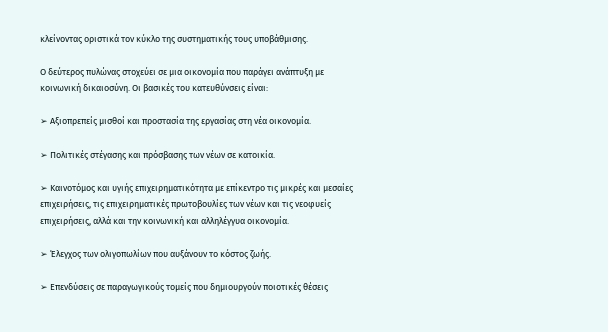κλείνοντας οριστικά τον κύκλο της συστηματικής τους υποβάθμισης.

Ο δεύτερος πυλώνας στοχεύει σε μια οικονομία που παράγει ανάπτυξη με κοινωνική δικαιοσύνη. Οι βασικές του κατευθύνσεις είναι:

➢ Αξιοπρεπείς μισθοί και προστασία της εργασίας στη νέα οικονομία.

➢ Πολιτικές στέγασης και πρόσβασης των νέων σε κατοικία.

➢ Καινοτόμος και υγιής επιχειρηματικότητα με επίκεντρο τις μικρές και μεσαίες επιχειρήσεις, τις επιχειρηματικές πρωτοβουλίες των νέων και τις νεοφυείς επιχειρήσεις, αλλά και την κοινωνική και αλληλέγγυα οικονομία.

➢ Έλεγχος των ολιγοπωλίων που αυξάνουν το κόστος ζωής.

➢ Επενδύσεις σε παραγωγικούς τομείς που δημιουργούν ποιοτικές θέσεις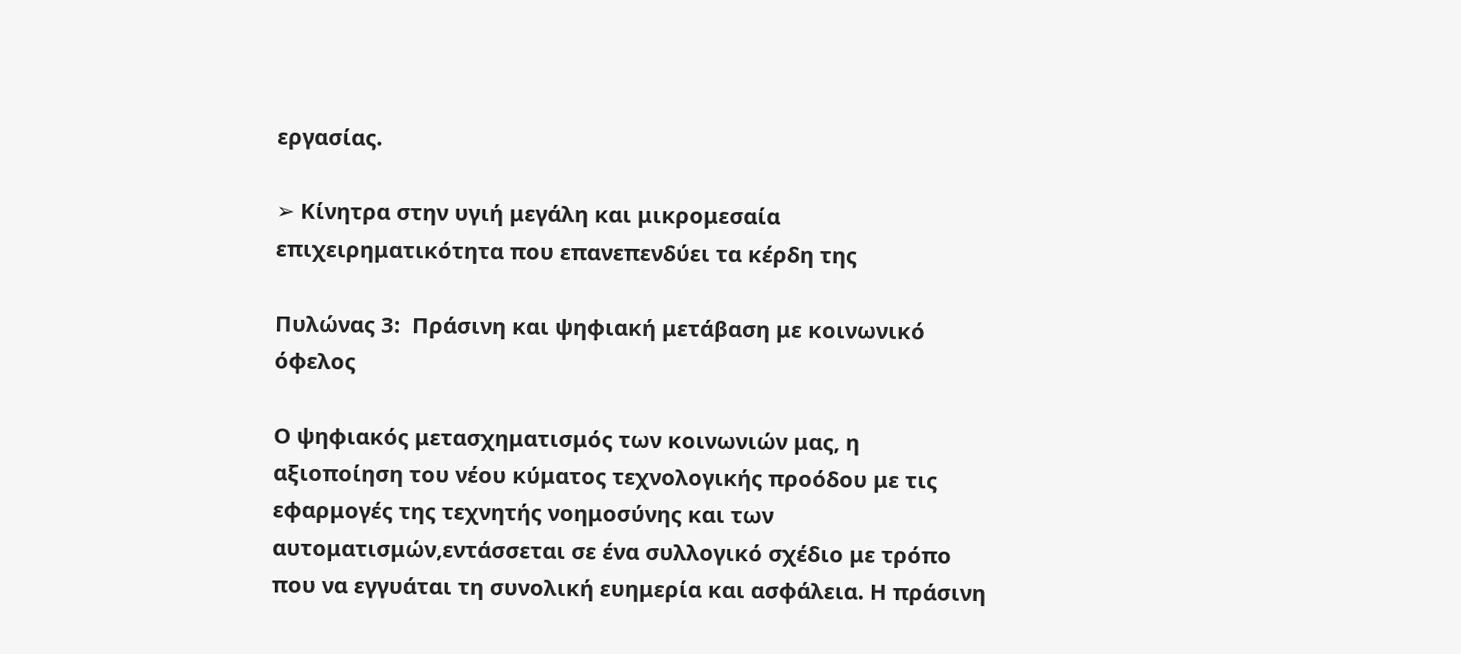εργασίας.

➢ Κίνητρα στην υγιή μεγάλη και μικρομεσαία επιχειρηματικότητα που επανεπενδύει τα κέρδη της

Πυλώνας 3:  Πράσινη και ψηφιακή μετάβαση με κοινωνικό όφελος

Ο ψηφιακός μετασχηματισμός των κοινωνιών μας, η αξιοποίηση του νέου κύματος τεχνολογικής προόδου με τις εφαρμογές της τεχνητής νοημοσύνης και των αυτοματισμών,εντάσσεται σε ένα συλλογικό σχέδιο με τρόπο που να εγγυάται τη συνολική ευημερία και ασφάλεια. Η πράσινη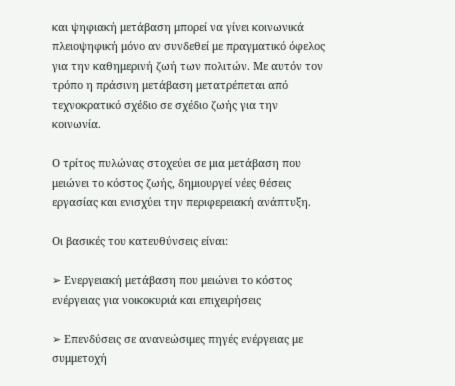και ψηφιακή μετάβαση μπορεί να γίνει κοινωνικά πλειοψηφική μόνο αν συνδεθεί με πραγματικό όφελος για την καθημερινή ζωή των πολιτών. Με αυτόν τον τρόπο η πράσινη μετάβαση μετατρέπεται από τεχνοκρατικό σχέδιο σε σχέδιο ζωής για την κοινωνία.

Ο τρίτος πυλώνας στοχεύει σε μια μετάβαση που μειώνει το κόστος ζωής, δημιουργεί νέες θέσεις εργασίας και ενισχύει την περιφερειακή ανάπτυξη.

Οι βασικές του κατευθύνσεις είναι:

➢ Ενεργειακή μετάβαση που μειώνει το κόστος ενέργειας για νοικοκυριά και επιχειρήσεις

➢ Επενδύσεις σε ανανεώσιμες πηγές ενέργειας με συμμετοχή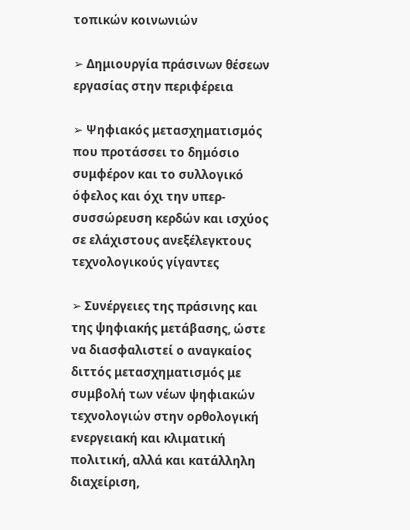τοπικών κοινωνιών

➢ Δημιουργία πράσινων θέσεων εργασίας στην περιφέρεια

➢ Ψηφιακός μετασχηματισμός που προτάσσει το δημόσιο συμφέρον και το συλλογικό όφελος και όχι την υπερ-συσσώρευση κερδών και ισχύος σε ελάχιστους ανεξέλεγκτους τεχνολογικούς γίγαντες

➢ Συνέργειες της πράσινης και της ψηφιακής μετάβασης, ώστε να διασφαλιστεί ο αναγκαίος διττός μετασχηματισμός με συμβολή των νέων ψηφιακών τεχνολογιών στην ορθολογική ενεργειακή και κλιματική πολιτική, αλλά και κατάλληλη διαχείριση,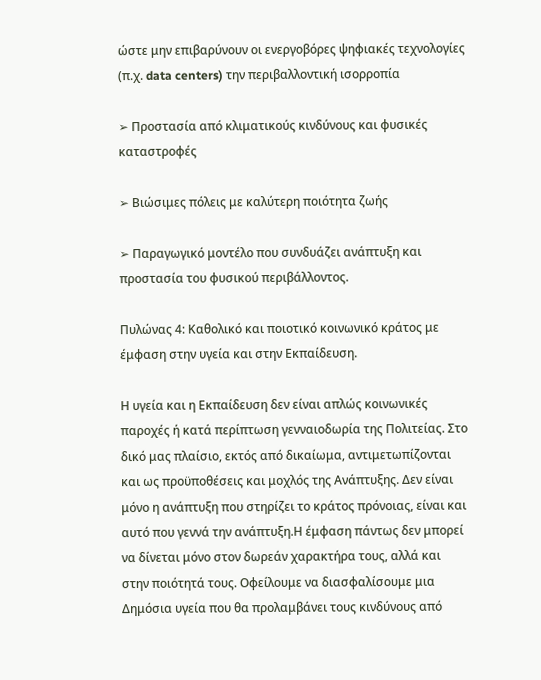ώστε μην επιβαρύνουν οι ενεργοβόρες ψηφιακές τεχνολογίες (π.χ. data centers) την περιβαλλοντική ισορροπία

➢ Προστασία από κλιματικούς κινδύνους και φυσικές καταστροφές

➢ Βιώσιμες πόλεις με καλύτερη ποιότητα ζωής

➢ Παραγωγικό μοντέλο που συνδυάζει ανάπτυξη και προστασία του φυσικού περιβάλλοντος.

Πυλώνας 4: Καθολικό και ποιοτικό κοινωνικό κράτος με έμφαση στην υγεία και στην Εκπαίδευση.

Η υγεία και η Εκπαίδευση δεν είναι απλώς κοινωνικές παροχές ή κατά περίπτωση γενναιοδωρία της Πολιτείας. Στο δικό μας πλαίσιο, εκτός από δικαίωμα, αντιμετωπίζονται και ως προϋποθέσεις και μοχλός της Ανάπτυξης. Δεν είναι μόνο η ανάπτυξη που στηρίζει το κράτος πρόνοιας, είναι και αυτό που γεννά την ανάπτυξη.Η έμφαση πάντως δεν μπορεί να δίνεται μόνο στον δωρεάν χαρακτήρα τους, αλλά και στην ποιότητά τους. Οφείλουμε να διασφαλίσουμε μια Δημόσια υγεία που θα προλαμβάνει τους κινδύνους από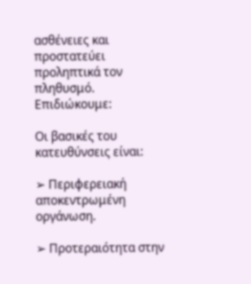ασθένειες και προστατεύει προληπτικά τον πληθυσμό. Επιδιώκουμε:

Οι βασικές του κατευθύνσεις είναι:

➢ Περιφερειακή αποκεντρωμένη οργάνωση.

➢ Προτεραιότητα στην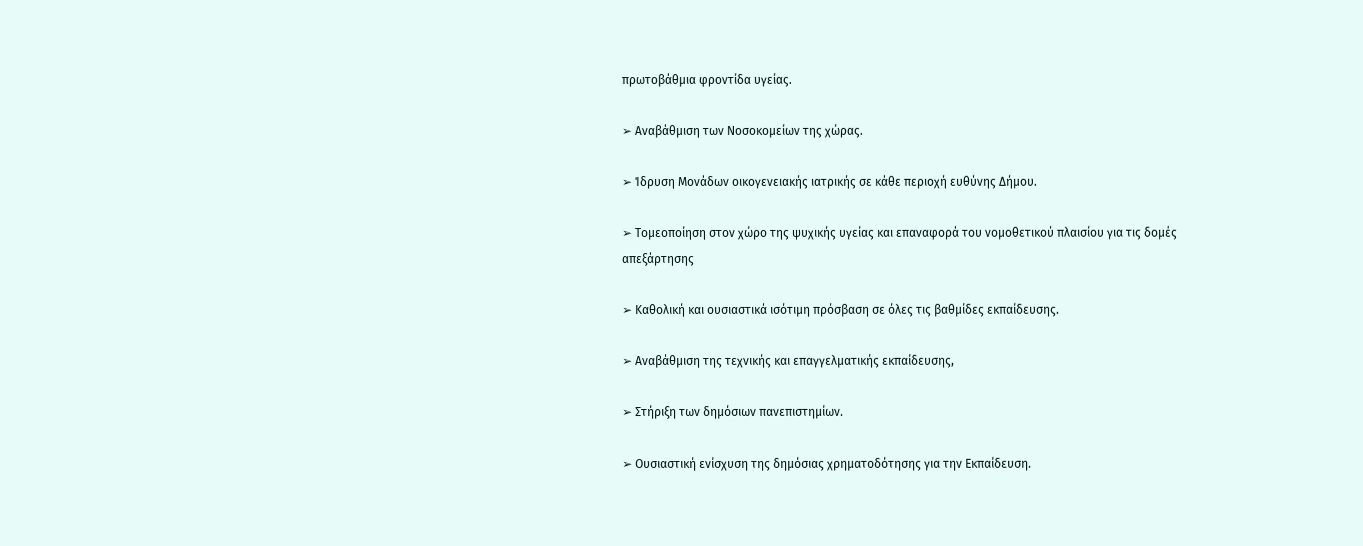πρωτοβάθμια φροντίδα υγείας.

➢ Αναβάθμιση των Νοσοκομείων της χώρας.

➢ Ίδρυση Μονάδων οικογενειακής ιατρικής σε κάθε περιοχή ευθύνης Δήμου.

➢ Τομεοποίηση στον χώρο της ψυχικής υγείας και επαναφορά του νομοθετικού πλαισίου για τις δομές απεξάρτησης

➢ Καθολική και ουσιαστικά ισότιμη πρόσβαση σε όλες τις βαθμίδες εκπαίδευσης.

➢ Αναβάθμιση της τεχνικής και επαγγελματικής εκπαίδευσης,

➢ Στήριξη των δημόσιων πανεπιστημίων.

➢ Ουσιαστική ενίσχυση της δημόσιας χρηματοδότησης για την Εκπαίδευση.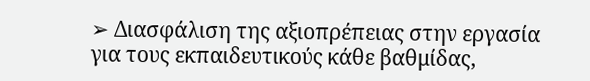➢ Διασφάλιση της αξιοπρέπειας στην εργασία για τους εκπαιδευτικούς κάθε βαθμίδας,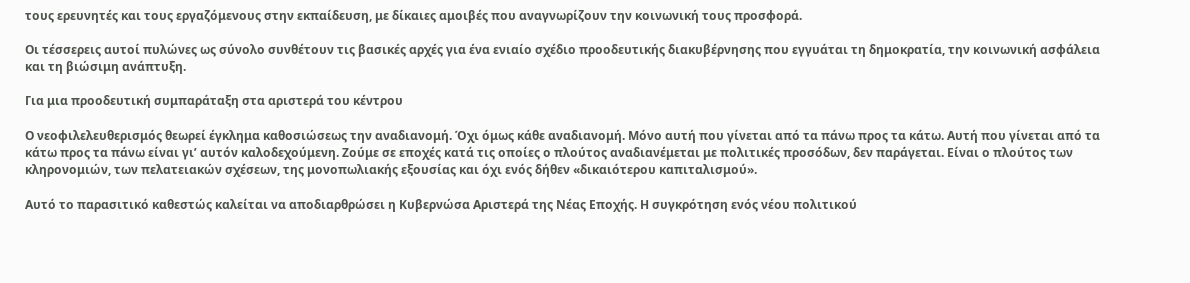τους ερευνητές και τους εργαζόμενους στην εκπαίδευση, με δίκαιες αμοιβές που αναγνωρίζουν την κοινωνική τους προσφορά.

Οι τέσσερεις αυτοί πυλώνες ως σύνολο συνθέτουν τις βασικές αρχές για ένα ενιαίο σχέδιο προοδευτικής διακυβέρνησης που εγγυάται τη δημοκρατία, την κοινωνική ασφάλεια και τη βιώσιμη ανάπτυξη.

Για μια προοδευτική συμπαράταξη στα αριστερά του κέντρου

Ο νεοφιλελευθερισμός θεωρεί έγκλημα καθοσιώσεως την αναδιανομή. Όχι όμως κάθε αναδιανομή. Μόνο αυτή που γίνεται από τα πάνω προς τα κάτω. Αυτή που γίνεται από τα κάτω προς τα πάνω είναι γι’ αυτόν καλοδεχούμενη. Ζούμε σε εποχές κατά τις οποίες ο πλούτος αναδιανέμεται με πολιτικές προσόδων, δεν παράγεται. Είναι ο πλούτος των κληρονομιών, των πελατειακών σχέσεων, της μονοπωλιακής εξουσίας και όχι ενός δήθεν «δικαιότερου καπιταλισμού».

Αυτό το παρασιτικό καθεστώς καλείται να αποδιαρθρώσει η Κυβερνώσα Αριστερά της Νέας Εποχής. Η συγκρότηση ενός νέου πολιτικού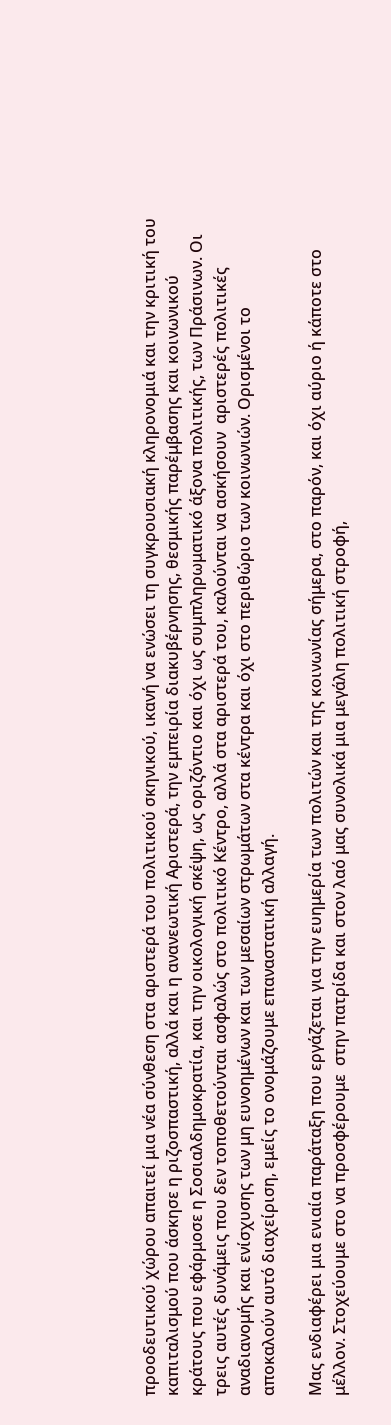προοδευτικού χώρου απαιτεί μια νέα σύνθεση στα αριστερά του πολιτικού σκηνικού, ικανή να ενώσει τη συγκρουσιακή κληρονομιά και την κριτική του καπιταλισμού που άσκησε η ριζοσπαστική, αλλά και η ανανεωτική Αριστερά, την εμπειρία διακυβέρνησης, θεσμικής παρέμβασης και κοινωνικού κράτους που εφάρμοσε η Σοσιαλδημοκρατία, και την οικολογική σκέψη, ως οριζόντιο και όχι ως συμπληρωματικό άξονα πολιτικής, των Πράσινων. Οι τρεις αυτές δυνάμεις που δεν τοποθετούνται ασφαλώς στο πολιτικό Κέντρο, αλλά στα αριστερά του, καλούνται να ασκήσουν  αριστερές πολιτικές αναδιανομής και ενίσχυσης των μη ευνοημένων και των μεσαίων στρωμάτων στα κέντρα και όχι στο περιθώριο των κοινωνιών. Ορισμένοι το αποκαλούν αυτό διαχείριση, εμείς το ονομάζουμε επαναστατική αλλαγή.

Μας ενδιαφέρει μια ενιαία παράταξη που εργάζεται για την ευημερία των πολιτών και της κοινωνίας σήμερα, στο παρόν, και όχι αύριο ή κάποτε στο μέλλον. Στοχεύουμε στο να προσφέρουμε  στην πατρίδα και στον λαό μας συνολικά μια μεγάλη πολιτική στροφή,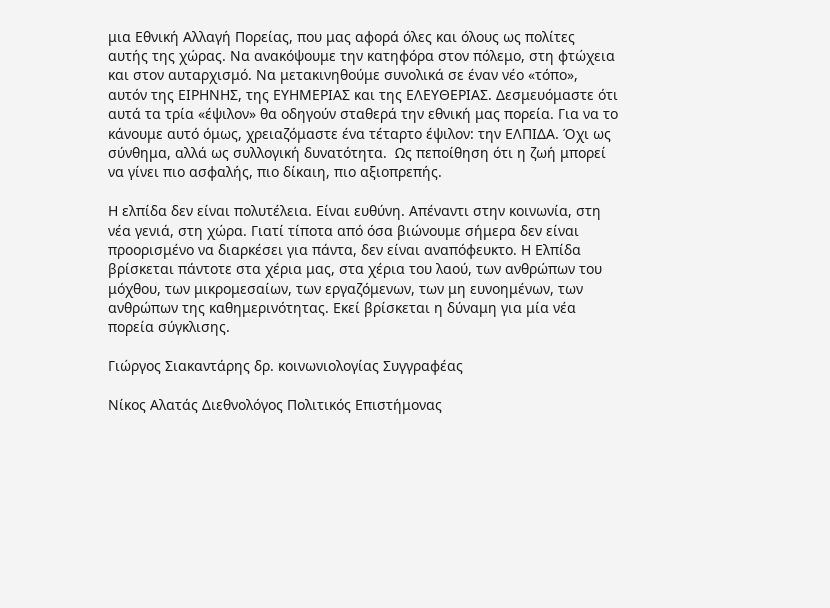μια Εθνική Αλλαγή Πορείας, που μας αφορά όλες και όλους ως πολίτες αυτής της χώρας. Να ανακόψουμε την κατηφόρα στον πόλεμο, στη φτώχεια και στον αυταρχισμό. Να μετακινηθούμε συνολικά σε έναν νέο «τόπο», αυτόν της ΕΙΡΗΝΗΣ, της ΕΥΗΜΕΡΙΑΣ και της ΕΛΕΥΘΕΡΙΑΣ. Δεσμευόμαστε ότι αυτά τα τρία «έψιλον» θα οδηγούν σταθερά την εθνική μας πορεία. Για να το κάνουμε αυτό όμως, χρειαζόμαστε ένα τέταρτο έψιλον: την ΕΛΠΙΔΑ. Όχι ως σύνθημα, αλλά ως συλλογική δυνατότητα.  Ως πεποίθηση ότι η ζωή μπορεί να γίνει πιο ασφαλής, πιο δίκαιη, πιο αξιοπρεπής.

Η ελπίδα δεν είναι πολυτέλεια. Είναι ευθύνη. Απέναντι στην κοινωνία, στη νέα γενιά, στη χώρα. Γιατί τίποτα από όσα βιώνουμε σήμερα δεν είναι προορισμένο να διαρκέσει για πάντα, δεν είναι αναπόφευκτο. Η Ελπίδα βρίσκεται πάντοτε στα χέρια μας, στα χέρια του λαού, των ανθρώπων του μόχθου, των μικρομεσαίων, των εργαζόμενων, των μη ευνοημένων, των ανθρώπων της καθημερινότητας. Εκεί βρίσκεται η δύναμη για μία νέα πορεία σύγκλισης.

Γιώργος Σιακαντάρης δρ. κοινωνιολογίας Συγγραφέας

Νίκος Αλατάς Διεθνολόγος Πολιτικός Επιστήμονας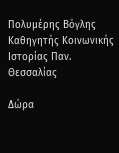Πολυμέρης Βόγλης Καθηγητής Κοινωνικής Ιστορίας Παν. Θεσσαλίας

Δώρα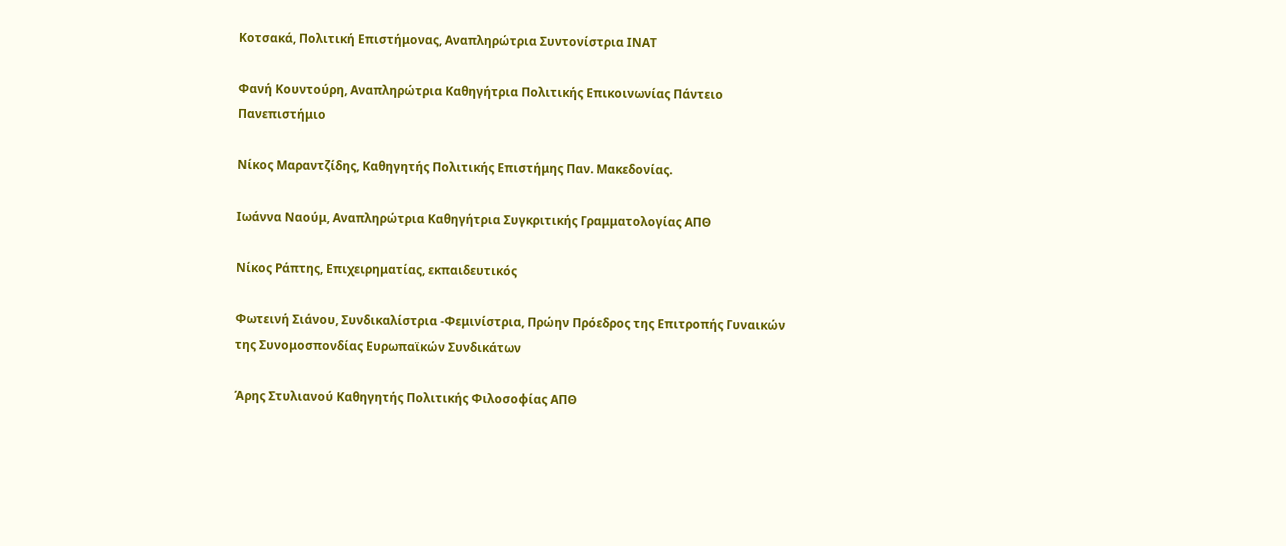Κοτσακά, Πολιτική Επιστήμονας, Αναπληρώτρια Συντονίστρια ΙΝΑΤ

Φανή Κουντούρη, Αναπληρώτρια Καθηγήτρια Πολιτικής Επικοινωνίας Πάντειο Πανεπιστήμιο

Νίκος Μαραντζίδης, Καθηγητής Πολιτικής Επιστήμης Παν. Μακεδονίας.

Ιωάννα Ναούμ, Αναπληρώτρια Καθηγήτρια Συγκριτικής Γραμματολογίας ΑΠΘ

Νίκος Ράπτης, Επιχειρηματίας, εκπαιδευτικός

Φωτεινή Σιάνου, Συνδικαλίστρια -Φεμινίστρια, Πρώην Πρόεδρος της Επιτροπής Γυναικών της Συνομοσπονδίας Ευρωπαϊκών Συνδικάτων

Άρης Στυλιανού Καθηγητής Πολιτικής Φιλοσοφίας ΑΠΘ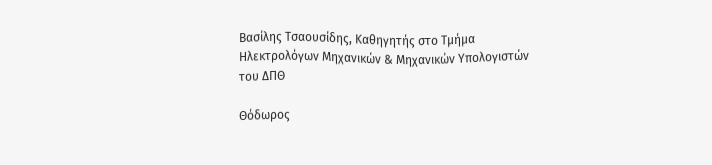Βασίλης Τσαουσίδης, Καθηγητής στο Τμήμα Ηλεκτρολόγων Μηχανικών & Μηχανικών Υπολογιστών του ΔΠΘ

Θόδωρος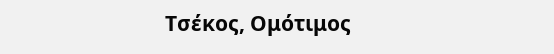Τσέκος, Ομότιμος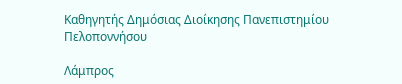Καθηγητής Δημόσιας Διοίκησης Πανεπιστημίου Πελοποννήσου

Λάμπρος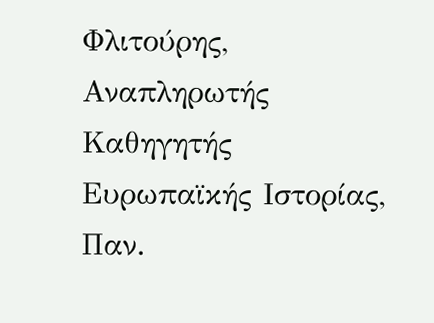Φλιτούρης, Αναπληρωτής Καθηγητής Ευρωπαϊκής Ιστορίας, Παν.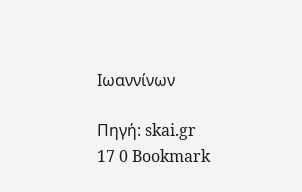Ιωαννίνων

Πηγή: skai.gr
17 0 Bookmark